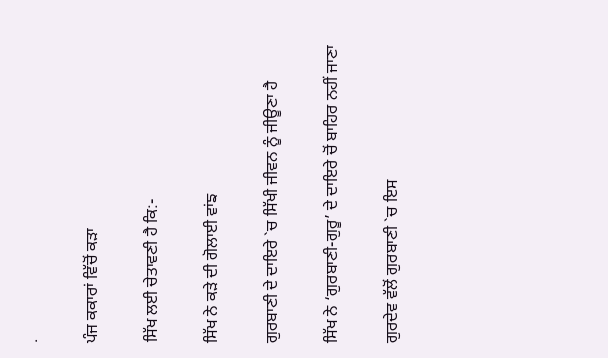.

ਪੰਜ ਕਕਾਰਾਂ ਵਿੱਚੋਂ ਕੜਾ

ਸਿੱਖ ਲਈ ਚੇਤਾਵਣੀ ਹੈ ਕਿ:-

ਸਿੱਖ ਨੇ ਕੜੇ ਦੀ ਗੋਲਾਈ ਵਾਂਙ

ਗੁਰਬਾਣੀ ਦੇ ਦਾਇਰੇ `ਚ ਸਿੱਖੀ ਜੀਵਨ ਨੂੰ ਜੀਊਣਾ ਹੈ

ਸਿੱਖ ਨੇ ‘ਗੁਰਬਾਣੀ-ਗੁਰੂ’ ਦੇ ਦਾਇਰੇ ਚੋਂ ਬਾਹਿਰ ਨਹੀਂ ਜਾਣਾ

ਗੁਰਦੇਵ ਵੱਲੋਂ ਗੁਰਬਾਣੀ `ਚ ਇਸ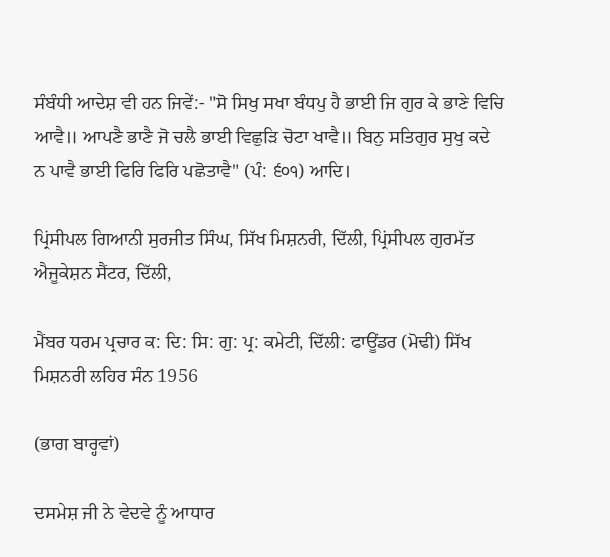ਸੰਬੰਧੀ ਆਦੇਸ਼ ਵੀ ਹਨ ਜਿਵੇਂ:- "ਸੋ ਸਿਖੁ ਸਖਾ ਬੰਧਪੁ ਹੈ ਭਾਈ ਜਿ ਗੁਰ ਕੇ ਭਾਣੇ ਵਿਚਿ ਆਵੈ॥ ਆਪਣੈ ਭਾਣੈ ਜੋ ਚਲੈ ਭਾਈ ਵਿਛੁੜਿ ਚੋਟਾ ਖਾਵੈ॥ ਬਿਨੁ ਸਤਿਗੁਰ ਸੁਖੁ ਕਦੇ ਨ ਪਾਵੈ ਭਾਈ ਫਿਰਿ ਫਿਰਿ ਪਛੋਤਾਵੈ" (ਪੰ: ੬੦੧) ਆਦਿ।

ਪ੍ਰਿਂਸੀਪਲ ਗਿਆਨੀ ਸੁਰਜੀਤ ਸਿੰਘ, ਸਿੱਖ ਮਿਸ਼ਨਰੀ, ਦਿੱਲੀ, ਪ੍ਰਿਂਸੀਪਲ ਗੁਰਮੱਤ ਐਜੂਕੇਸ਼ਨ ਸੈਂਟਰ, ਦਿੱਲੀ,

ਮੈਂਬਰ ਧਰਮ ਪ੍ਰਚਾਰ ਕ: ਦਿ: ਸਿ: ਗੁ: ਪ੍ਰ: ਕਮੇਟੀ, ਦਿੱਲੀ: ਫਾਊਂਡਰ (ਮੋਢੀ) ਸਿੱਖ ਮਿਸ਼ਨਰੀ ਲਹਿਰ ਸੰਨ 1956

(ਭਾਗ ਬਾਰ੍ਹਵਾਂ)

ਦਸਮੇਸ਼ ਜੀ ਨੇ ਵੇਦਵੇ ਨੂੰ ਆਧਾਰ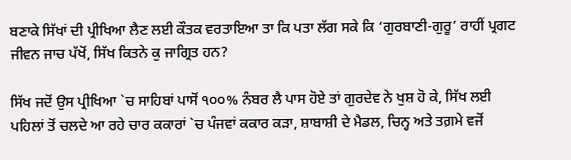ਬਣਾਕੇ ਸਿੱਖਾਂ ਦੀ ਪ੍ਰੀਖਿਆ ਲੈਣ ਲਈ ਕੌਤਕ ਵਰਤਾਇਆ ਤਾ ਕਿ ਪਤਾ ਲੱਗ ਸਕੇ ਕਿ ‘ਗੁਰਬਾਣੀ-ਗੁਰੂ’ ਰਾਹੀਂ ਪ੍ਰਗਟ ਜੀਵਨ ਜਾਚ ਪੱਖੋਂ, ਸਿੱਖ ਕਿਤਨੇ ਕੁ ਜਾਗ੍ਰਿਤ ਹਨ?

ਸਿੱਖ ਜਦੋਂ ਉਸ ਪ੍ਰੀਖਿਆ `ਚ ਸਾਹਿਬਾਂ ਪਾਸੋਂ ੧੦੦% ਨੰਬਰ ਲੈ ਪਾਸ ਹੋਏ ਤਾਂ ਗੁਰਦੇਵ ਨੇ ਖੁਸ਼ ਹੋ ਕੇ, ਸਿੱਖ ਲਈ ਪਹਿਲਾਂ ਤੋਂ ਚਲਦੇ ਆ ਰਹੇ ਚਾਰ ਕਕਾਰਾਂ `ਚ ਪੰਜਵਾਂ ਕਕਾਰ ਕੜਾ, ਸ਼ਾਬਾਸ਼ੀ ਦੇ ਮੈਡਲ, ਚਿਨ੍ਹ ਅਤੇ ਤਗ਼ਮੇ ਵਜੋਂ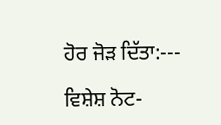ਹੋਰ ਜੋੜ ਦਿੱਤਾ:---

ਵਿਸ਼ੇਸ਼ ਨੋਟ-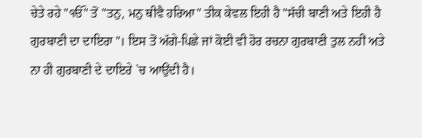ਚੇਤੇ ਰਹੇ "ੴ" ਤੋਂ "ਤਨੁ, ਮਨੁ ਥੀਵੈ ਹਰਿਆ" ਤੀਕ ਕੇਵਲ ਇਹੀ ਹੈ "ਸੱਚੀ ਬਾਣੀ ਅਤੇ ਇਹੀ ਹੈ ਗੁਰਬਾਣੀ ਦਾ ਦਾਇਰਾ"। ਇਸ ਤੋਂ ਅੱਗੇ-ਪਿਛੇ ਜਾਂ ਕੋਈ ਵੀ ਹੋਰ ਰਚਨਾ ਗੁਰਬਾਣੀ ਤੁਲ ਨਹੀਂ ਅਤੇ ਨਾ ਹੀ ਗੁਰਬਾਣੀ ਦੇ ਦਾਇਰੇ `ਚ ਆਉਂਦੀ ਹੈ।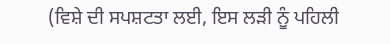(ਵਿਸ਼ੇ ਦੀ ਸਪਸ਼ਟਤਾ ਲਈ, ਇਸ ਲੜੀ ਨੂੰ ਪਹਿਲੀ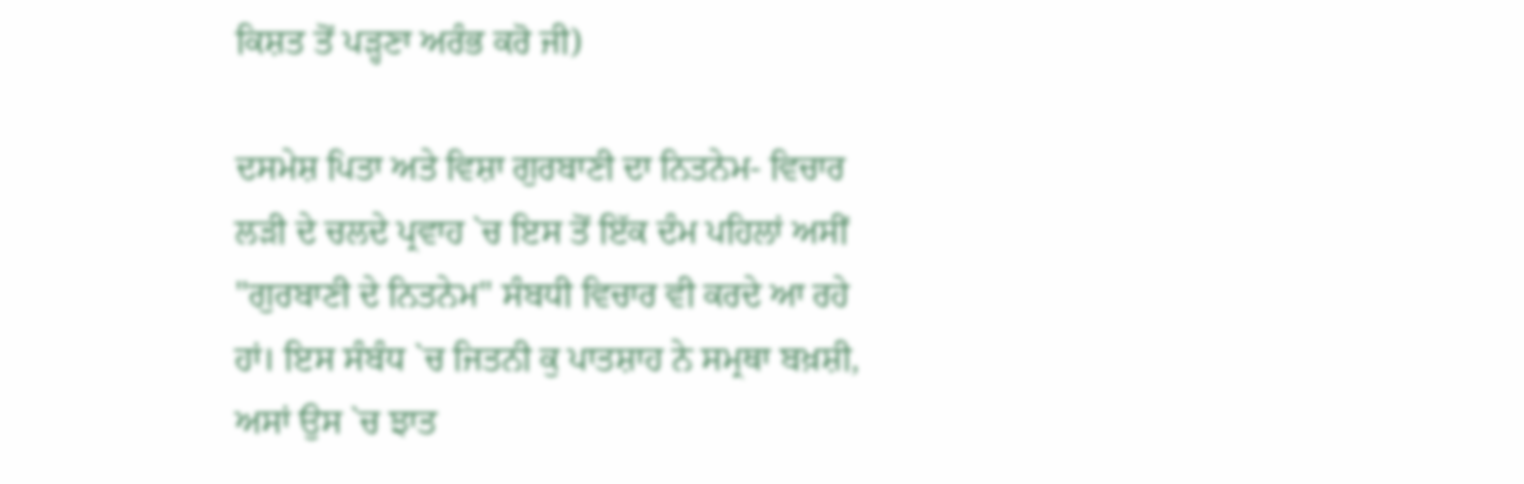ਕਿਸ਼ਤ ਤੋਂ ਪੜ੍ਹਣਾ ਅਰੰਭ ਕਰੋ ਜੀ)

ਦਸਮੇਸ਼ ਪਿਤਾ ਅਤੇ ਵਿਸ਼ਾ ਗੁਰਬਾਣੀ ਦਾ ਨਿਤਨੇਮ- ਵਿਚਾਰ ਲੜੀ ਦੇ ਚਲਦੇ ਪ੍ਰਵਾਹ `ਚ ਇਸ ਤੋਂ ਇੱਕ ਦੰਮ ਪਹਿਲਾਂ ਅਸੀਂ "ਗੁਰਬਾਣੀ ਦੇ ਨਿਤਨੇਮ" ਸੰਬਧੀ ਵਿਚਾਰ ਵੀ ਕਰਦੇ ਆ ਰਹੇ ਹਾਂ। ਇਸ ਸੰਬੰਧ `ਚ ਜਿਤਨੀ ਕੁ ਪਾਤਸ਼ਾਹ ਨੇ ਸਮ੍ਰਥਾ ਬਖ਼ਸ਼ੀ, ਅਸਾਂ ਉਸ `ਚ ਝਾਤ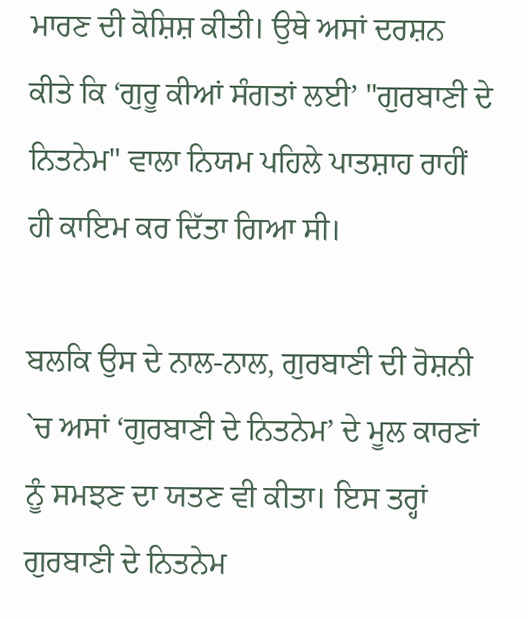ਮਾਰਣ ਦੀ ਕੋਸ਼ਿਸ਼ ਕੀਤੀ। ਉਥੇ ਅਸਾਂ ਦਰਸ਼ਨ ਕੀਤੇ ਕਿ ‘ਗੁਰੂ ਕੀਆਂ ਸੰਗਤਾਂ ਲਈ’ "ਗੁਰਬਾਣੀ ਦੇ ਨਿਤਨੇਮ" ਵਾਲਾ ਨਿਯਮ ਪਹਿਲੇ ਪਾਤਸ਼ਾਹ ਰਾਹੀਂ ਹੀ ਕਾਇਮ ਕਰ ਦਿੱਤਾ ਗਿਆ ਸੀ।

ਬਲਕਿ ਉਸ ਦੇ ਨਾਲ-ਨਾਲ, ਗੁਰਬਾਣੀ ਦੀ ਰੋਸ਼ਨੀ `ਚ ਅਸਾਂ ‘ਗੁਰਬਾਣੀ ਦੇ ਨਿਤਨੇਮ’ ਦੇ ਮੂਲ ਕਾਰਣਾਂ ਨੂੰ ਸਮਝਣ ਦਾ ਯਤਣ ਵੀ ਕੀਤਾ। ਇਸ ਤਰ੍ਹਾਂ ਗੁਰਬਾਣੀ ਦੇ ਨਿਤਨੇਮ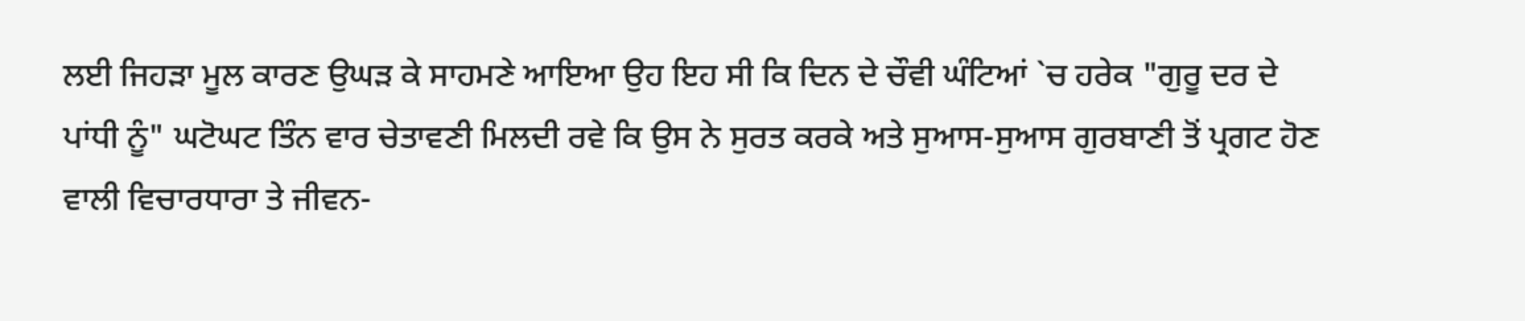ਲਈ ਜਿਹੜਾ ਮੂਲ ਕਾਰਣ ਉਘੜ ਕੇ ਸਾਹਮਣੇ ਆਇਆ ਉਹ ਇਹ ਸੀ ਕਿ ਦਿਨ ਦੇ ਚੌਵੀ ਘੰਟਿਆਂ `ਚ ਹਰੇਕ "ਗੁਰੂ ਦਰ ਦੇ ਪਾਂਧੀ ਨੂੰ" ਘਟੋਘਟ ਤਿੰਨ ਵਾਰ ਚੇਤਾਵਣੀ ਮਿਲਦੀ ਰਵੇ ਕਿ ਉਸ ਨੇ ਸੁਰਤ ਕਰਕੇ ਅਤੇ ਸੁਆਸ-ਸੁਆਸ ਗੁਰਬਾਣੀ ਤੋਂ ਪ੍ਰਗਟ ਹੋਣ ਵਾਲੀ ਵਿਚਾਰਧਾਰਾ ਤੇ ਜੀਵਨ-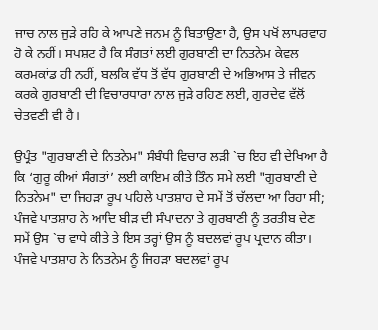ਜਾਚ ਨਾਲ ਜੁੜੇ ਰਹਿ ਕੇ ਆਪਣੇ ਜਨਮ ਨੂੰ ਬਿਤਾਉਣਾ ਹੈ, ਉਸ ਪਖੋਂ ਲਾਪਰਵਾਹ ਹੋ ਕੇ ਨਹੀਂ। ਸਪਸ਼ਟ ਹੈ ਕਿ ਸੰਗਤਾਂ ਲਈ ਗੁਰਬਾਣੀ ਦਾ ਨਿਤਨੇਮ ਕੇਵਲ ਕਰਮਕਾਂਡ ਹੀ ਨਹੀਂ, ਬਲਕਿ ਵੱਧ ਤੋਂ ਵੱਧ ਗੁਰਬਾਣੀ ਦੇ ਅਭਿਆਸ ਤੇ ਜੀਵਨ ਕਰਕੇ ਗੁਰਬਾਣੀ ਦੀ ਵਿਚਾਰਧਾਰਾ ਨਾਲ ਜੁੜੇ ਰਹਿਣ ਲਈ, ਗੁਰਦੇਵ ਵੱਲੋਂ ਚੇਤਵਣੀ ਵੀ ਹੈ।

ਉਪ੍ਰੰਤ "ਗੁਰਬਾਣੀ ਦੇ ਨਿਤਨੇਮ" ਸੰਬੰਧੀ ਵਿਚਾਰ ਲੜੀ `ਚ ਇਹ ਵੀ ਦੇਖਿਆ ਹੈ ਕਿ ‘ਗੁਰੂ ਕੀਆਂ ਸੰਗਤਾਂ’ ਲਈ ਕਾਇਮ ਕੀਤੇ ਤਿੰਨ ਸਮੇ ਲਈ "ਗੁਰਬਾਣੀ ਦੇ ਨਿਤਨੇਮ" ਦਾ ਜਿਹੜਾ ਰੂਪ ਪਹਿਲੇ ਪਾਤਸ਼ਾਹ ਦੇ ਸਮੇਂ ਤੋਂ ਚੱਲਦਾ ਆ ਰਿਹਾ ਸੀ; ਪੰਜਵੇ ਪਾਤਸ਼ਾਹ ਨੇ ਆਦਿ ਬੀੜ ਦੀ ਸੰਪਾਦਨਾ ਤੇ ਗੁਰਬਾਣੀ ਨੂੰ ਤਰਤੀਬ ਦੇਣ ਸਮੇਂ ਉਸ `ਚ ਵਾਧੇ ਕੀਤੇ ਤੇ ਇਸ ਤਰ੍ਹਾਂ ਉਸ ਨੂੰ ਬਦਲਵਾਂ ਰੂਪ ਪ੍ਰਦਾਨ ਕੀਤਾ। ਪੰਜਵੇ ਪਾਤਸ਼ਾਹ ਨੇ ਨਿਤਨੇਮ ਨੂੰ ਜਿਹੜਾ ਬਦਲਵਾਂ ਰੂਪ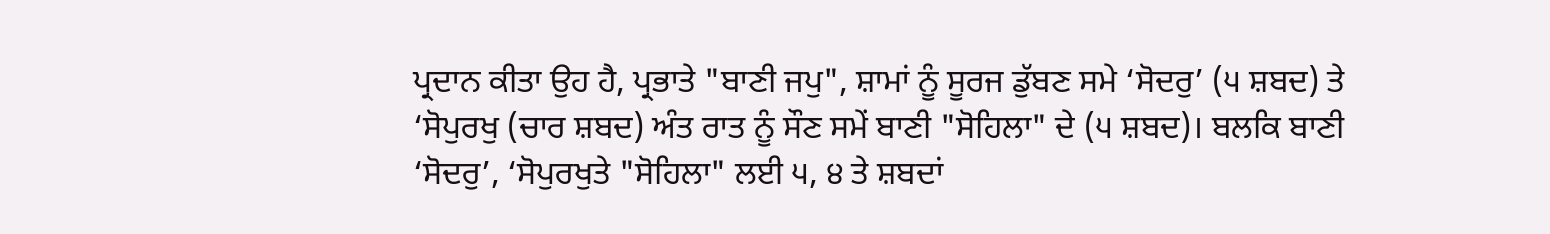ਪ੍ਰਦਾਨ ਕੀਤਾ ਉਹ ਹੈ, ਪ੍ਰਭਾਤੇ "ਬਾਣੀ ਜਪੁ", ਸ਼ਾਮਾਂ ਨੂੰ ਸੂਰਜ ਡੁੱਬਣ ਸਮੇ ‘ਸੋਦਰੁ’ (੫ ਸ਼ਬਦ) ਤੇ ‘ਸੋਪੁਰਖੁ (ਚਾਰ ਸ਼ਬਦ) ਅੰਤ ਰਾਤ ਨੂੰ ਸੌਣ ਸਮੇਂ ਬਾਣੀ "ਸੋਹਿਲਾ" ਦੇ (੫ ਸ਼ਬਦ)। ਬਲਕਿ ਬਾਣੀ ‘ਸੋਦਰੁ’, ‘ਸੋਪੁਰਖੁਤੇ "ਸੋਹਿਲਾ" ਲਈ ੫, ੪ ਤੇ ਸ਼ਬਦਾਂ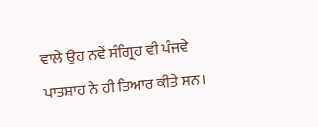ਵਾਲੇ ਉਹ ਨਵੇਂ ਸੰਗ੍ਰਿਹ ਵੀ ਪੰਜਵੇ ਪਾਤਸ਼ਾਹ ਨੇ ਹੀ ਤਿਆਰ ਕੀਤੇ ਸਨ।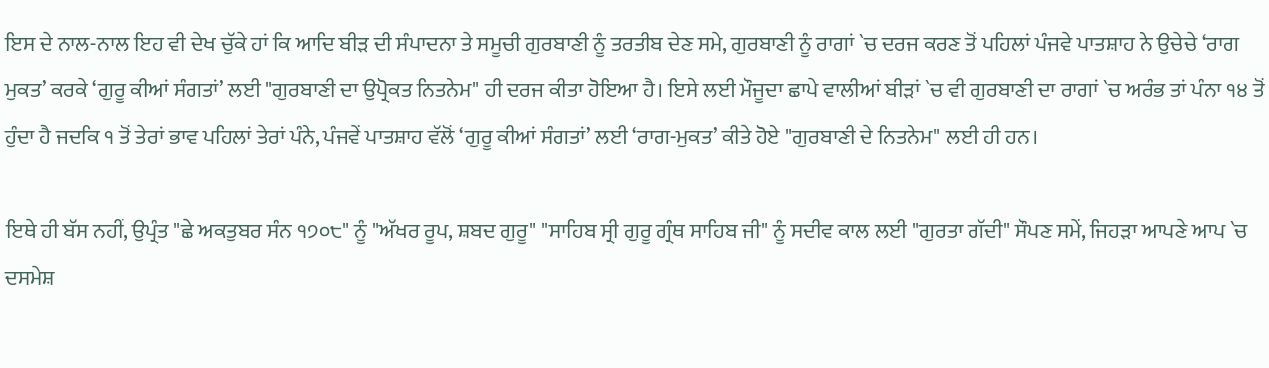ਇਸ ਦੇ ਨਾਲ-ਨਾਲ ਇਹ ਵੀ ਦੇਖ ਚੁੱਕੇ ਹਾਂ ਕਿ ਆਦਿ ਬੀੜ ਦੀ ਸੰਪਾਦਨਾ ਤੇ ਸਮੂਚੀ ਗੁਰਬਾਣੀ ਨੂੰ ਤਰਤੀਬ ਦੇਣ ਸਮੇ, ਗੁਰਬਾਣੀ ਨੂੰ ਰਾਗਾਂ `ਚ ਦਰਜ ਕਰਣ ਤੋਂ ਪਹਿਲਾਂ ਪੰਜਵੇ ਪਾਤਸ਼ਾਹ ਨੇ ਉਚੇਚੇ ‘ਰਾਗ ਮੁਕਤ’ ਕਰਕੇ ‘ਗੁਰੂ ਕੀਆਂ ਸੰਗਤਾਂ’ ਲਈ "ਗੁਰਬਾਣੀ ਦਾ ਉਪ੍ਰੋਕਤ ਨਿਤਨੇਮ" ਹੀ ਦਰਜ ਕੀਤਾ ਹੋਇਆ ਹੈ। ਇਸੇ ਲਈ ਮੌਜੂਦਾ ਛਾਪੇ ਵਾਲੀਆਂ ਬੀੜਾਂ `ਚ ਵੀ ਗੁਰਬਾਣੀ ਦਾ ਰਾਗਾਂ `ਚ ਅਰੰਭ ਤਾਂ ਪੰਨਾ ੧੪ ਤੋਂ ਹੁੰਦਾ ਹੈ ਜਦਕਿ ੧ ਤੋਂ ਤੇਰਾਂ ਭਾਵ ਪਹਿਲਾਂ ਤੇਰਾਂ ਪੰਨੇ, ਪੰਜਵੇਂ ਪਾਤਸ਼ਾਹ ਵੱਲੋਂ ‘ਗੁਰੂ ਕੀਆਂ ਸੰਗਤਾਂ’ ਲਈ ‘ਰਾਗ-ਮੁਕਤ’ ਕੀਤੇ ਹੋਏ "ਗੁਰਬਾਣੀ ਦੇ ਨਿਤਨੇਮ" ਲਈ ਹੀ ਹਨ।

ਇਥੇ ਹੀ ਬੱਸ ਨਹੀਂ, ਉਪ੍ਰੰਤ "ਛੇ ਅਕਤੁਬਰ ਸੰਨ ੧੭੦੮" ਨੂੰ "ਅੱਖਰ ਰੂਪ, ਸ਼ਬਦ ਗੁਰੂ" "ਸਾਹਿਬ ਸ੍ਰੀ ਗੁਰੂ ਗ੍ਰੰਥ ਸਾਹਿਬ ਜੀ" ਨੂੰ ਸਦੀਵ ਕਾਲ ਲਈ "ਗੁਰਤਾ ਗੱਦੀ" ਸੌਪਣ ਸਮੇਂ, ਜਿਹੜਾ ਆਪਣੇ ਆਪ `ਚ ਦਸਮੇਸ਼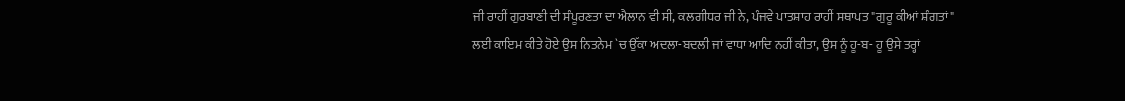ਜੀ ਰਾਹੀਂ ਗੁਰਬਾਣੀ ਦੀ ਸੰਪੂਰਣਤਾ ਦਾ ਐਲਾਨ ਵੀ ਸੀ, ਕਲਗੀਧਰ ਜੀ ਨੇ, ਪੰਜਵੇ ਪਾਤਸ਼ਾਹ ਰਾਹੀਂ ਸਥਾਪਤ "ਗੁਰੂ ਕੀਆਂ ਸ਼ੰਗਤਾਂ" ਲਈ ਕਾਇਮ ਕੀਤੇ ਹੋਏ ਉਸ ਨਿਤਨੇਮ `ਚ ਉੱਕਾ ਅਦਲਾ-ਬਦਲੀ ਜਾਂ ਵਾਧਾ ਆਦਿ ਨਹੀਂ ਕੀਤਾ, ਉਸ ਨੂੰ ਹੂ-ਬ- ਹੂ ਉਸੇ ਤਰ੍ਹਾਂ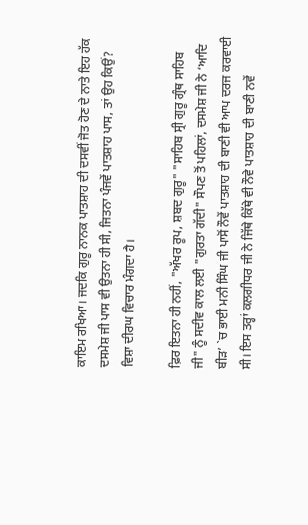ਕਾਇਮ ਰਖਿਆ। ਜਦਕਿ ਗੁਰੂ ਨਾਨਕ ਪਾਤਸ਼ਾਹ ਦੀ ਦਸਵੀਂ ਜੋਤ ਹੋਣ ਦੇ ਨਾਤੇ ਇਹ ਹੱਕ ਦਸਮੇਸ਼ ਜੀ ਪਾਸ ਵੀ ਉਤਨਾ ਹੀ ਸੀ, ਜਿਤਨਾ ਪੰਜਵੇਂ ਪਾਤਸ਼ਾਹ ਪਾਸ, ਤਾਂ ਉਹ ਕਿਉਂ? ਵਿਸ਼ਾ ਦੀਰਘ ਵਿਚਾਰ ਮੰਗਦਾ ਹੈ।

ਫ਼ਿਰ ਇਤਨਾ ਹੀ ਨਹੀਂ, "ਅੱਖਰ ਰੂਪ, ਸ਼ਬਦ ਗੁਰੂ" "ਸਾਹਿਬ ਸ੍ਰੀ ਗੁਰੂ ਗ੍ਰੰਥ ਸਾਹਿਬ ਜੀ" ਨੂੰ ਸਦੀਵ ਕਾਲ ਲਈ "ਗੁਰਤਾ ਗੱਦੀ" ਸੌਪਣ ਤੋਂ ਪਹਿਲਾਂ, ਦਸਮੇਸ਼ ਜੀ ਨੇ ‘ਆਦਿ ਬੀੜ’ `ਚ ਭਾਈ ਮਨੀ ਸਿੰਘ ਜੀ ਪਾਸੋਂ ਨੌਵੇਂ ਪਾਤਸ਼ਾਹ ਦੀ ਬਾਣੀ ਵੀ ਆਪ ਦਰਜ ਕਰਵਾਈ ਸੀ। ਇਸ ਤਰ੍ਹਾਂ ਕਲਗੀਧਰ ਜੀ ਨੇ ਜਿੱਥੇ ਕਿੱਥੇ ਵੀ ਨੌਵੇ ਪਾਤਸ਼ਾਹ ਦੀ ਬਾਣੀ ਨਵੇਂ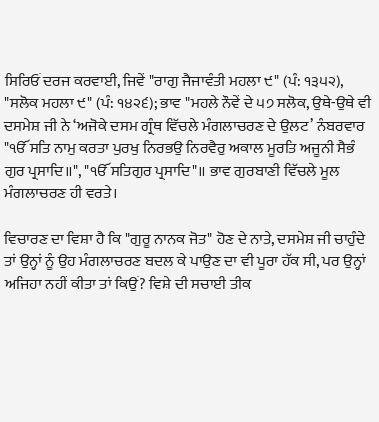ਸਿਰਿਓਂ ਦਰਜ ਕਰਵਾਈ, ਜਿਵੇਂ "ਰਾਗੁ ਜੈਜਾਵੰਤੀ ਮਹਲਾ ੯" (ਪੰ: ੧੩੫੨), "ਸਲੋਕ ਮਹਲਾ ੯" (ਪੰ: ੧੪੨੬); ਭਾਵ "ਮਹਲੇ ਨੌਵੇਂ ਦੇ ੫੭ ਸਲੋਕ, ਉਥੇ-ਉਥੇ ਵੀ ਦਸਮੇਸ਼ ਜੀ ਨੇ ‘ਅਜੋਕੇ ਦਸਮ ਗ੍ਰੰਥ ਵਿੱਚਲੇ ਮੰਗਲਾਚਰਣ ਦੇ ਉਲਟ’ ਨੰਬਰਵਾਰ "ੴ ਸਤਿ ਨਾਮੁ ਕਰਤਾ ਪੁਰਖੁ ਨਿਰਭਉ ਨਿਰਵੈਰੁ ਅਕਾਲ ਮੂਰਤਿ ਅਜੂਨੀ ਸੈਭੰ ਗੁਰ ਪ੍ਰਸਾਦਿ॥", "ੴ ਸਤਿਗੁਰ ਪ੍ਰਸਾਦਿ"॥ ਭਾਵ ਗੁਰਬਾਣੀ ਵਿੱਚਲੇ ਮੂਲ ਮੰਗਲਾਚਰਣ ਹੀ ਵਰਤੇ।

ਵਿਚਾਰਣ ਦਾ ਵਿਸ਼ਾ ਹੈ ਕਿ "ਗੁਰੂ ਨਾਨਕ ਜੋਤ" ਹੋਣ ਦੇ ਨਾਤੇ, ਦਸਮੇਸ਼ ਜੀ ਚਾਹੁੰਦੇ ਤਾਂ ਉਨ੍ਹਾਂ ਨੂੰ ਉਹ ਮੰਗਲਾਚਰਣ ਬਦਲ ਕੇ ਪਾਉਣ ਦਾ ਵੀ ਪੂਰਾ ਹੱਕ ਸੀ, ਪਰ ਉਨ੍ਹਾਂ ਅਜਿਹਾ ਨਹੀਂ ਕੀਤਾ ਤਾਂ ਕਿਉਂ? ਵਿਸ਼ੇ ਦੀ ਸਚਾਈ ਤੀਕ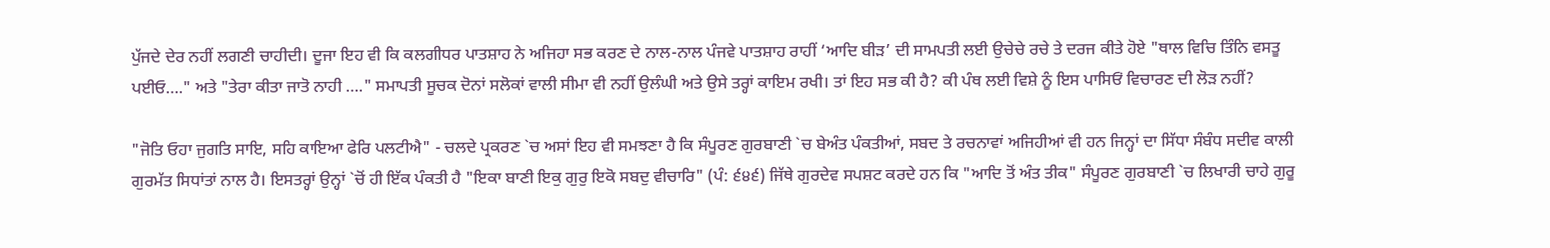ਪੁੱਜਦੇ ਦੇਰ ਨਹੀਂ ਲਗਣੀ ਚਾਹੀਦੀ। ਦੂਜਾ ਇਹ ਵੀ ਕਿ ਕਲਗੀਧਰ ਪਾਤਸ਼ਾਹ ਨੇ ਅਜਿਹਾ ਸਭ ਕਰਣ ਦੇ ਨਾਲ-ਨਾਲ ਪੰਜਵੇ ਪਾਤਸ਼ਾਹ ਰਾਹੀਂ ‘ਆਦਿ ਬੀੜ’ ਦੀ ਸਾਮਪਤੀ ਲਈ ਉਚੇਚੇ ਰਚੇ ਤੇ ਦਰਜ ਕੀਤੇ ਹੋਏ "ਥਾਲ ਵਿਚਿ ਤਿੰਨਿ ਵਸਤੂ ਪਈਓ…." ਅਤੇ "ਤੇਰਾ ਕੀਤਾ ਜਾਤੋ ਨਾਹੀ …." ਸਮਾਪਤੀ ਸੂਚਕ ਦੋਨਾਂ ਸਲੋਕਾਂ ਵਾਲੀ ਸੀਮਾ ਵੀ ਨਹੀਂ ਉਲੰਘੀ ਅਤੇ ਉਸੇ ਤਰ੍ਹਾਂ ਕਾਇਮ ਰਖੀ। ਤਾਂ ਇਹ ਸਭ ਕੀ ਹੈ? ਕੀ ਪੰਥ ਲਈ ਵਿਸ਼ੇ ਨੂੰ ਇਸ ਪਾਸਿਓਂ ਵਿਚਾਰਣ ਦੀ ਲੋੜ ਨਹੀਂ?

"ਜੋਤਿ ਓਹਾ ਜੁਗਤਿ ਸਾਇ, ਸਹਿ ਕਾਇਆ ਫੇਰਿ ਪਲਟੀਐ" - ਚਲਦੇ ਪ੍ਰਕਰਣ `ਚ ਅਸਾਂ ਇਹ ਵੀ ਸਮਝਣਾ ਹੈ ਕਿ ਸੰਪੂਰਣ ਗੁਰਬਾਣੀ `ਚ ਬੇਅੰਤ ਪੰਕਤੀਆਂ, ਸਬਦ ਤੇ ਰਚਨਾਵਾਂ ਅਜਿਹੀਆਂ ਵੀ ਹਨ ਜਿਨ੍ਹਾਂ ਦਾ ਸਿੱਧਾ ਸੰਬੰਧ ਸਦੀਵ ਕਾਲੀ ਗੁਰਮੱਤ ਸਿਧਾਂਤਾਂ ਨਾਲ ਹੈ। ਇਸਤਰ੍ਹਾਂ ਉਨ੍ਹਾਂ `ਚੋਂ ਹੀ ਇੱਕ ਪੰਕਤੀ ਹੈ "ਇਕਾ ਬਾਣੀ ਇਕੁ ਗੁਰੁ ਇਕੋ ਸਬਦੁ ਵੀਚਾਰਿ" (ਪੰ: ੬੪੬) ਜਿੱਥੇ ਗੁਰਦੇਵ ਸਪਸ਼ਟ ਕਰਦੇ ਹਨ ਕਿ "ਆਦਿ ਤੋਂ ਅੰਤ ਤੀਕ" ਸੰਪੂਰਣ ਗੁਰਬਾਣੀ `ਚ ਲਿਖਾਰੀ ਚਾਹੇ ਗੁਰੂ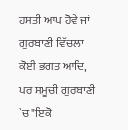ਹਸਤੀ ਆਪ ਹੋਵੇ ਜਾਂ ਗੁਰਬਾਣੀ ਵਿੱਚਲਾ ਕੋਈ ਭਗਤ ਆਦਿ, ਪਰ ਸਮੂਚੀ ਗੁਰਬਾਣੀ `ਚ "ਇਕੋ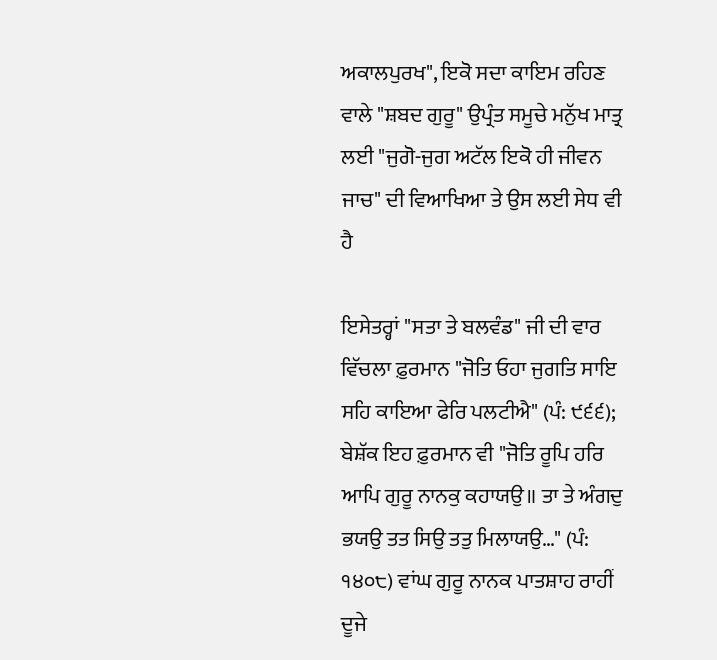ਅਕਾਲਪੁਰਖ", ਇਕੋ ਸਦਾ ਕਾਇਮ ਰਹਿਣ ਵਾਲੇ "ਸ਼ਬਦ ਗੁਰੂ" ਉਪ੍ਰੰਤ ਸਮੂਚੇ ਮਨੁੱਖ ਮਾਤ੍ਰ ਲਈ "ਜੁਗੋ-ਜੁਗ ਅਟੱਲ ਇਕੋ ਹੀ ਜੀਵਨ ਜਾਚ" ਦੀ ਵਿਆਖਿਆ ਤੇ ਉਸ ਲਈ ਸੇਧ ਵੀ ਹੈ

ਇਸੇਤਰ੍ਹਾਂ "ਸਤਾ ਤੇ ਬਲਵੰਡ" ਜੀ ਦੀ ਵਾਰ ਵਿੱਚਲਾ ਫ਼ੁਰਮਾਨ "ਜੋਤਿ ਓਹਾ ਜੁਗਤਿ ਸਾਇ ਸਹਿ ਕਾਇਆ ਫੇਰਿ ਪਲਟੀਐ" (ਪੰ: ੯੬੬); ਬੇਸ਼ੱਕ ਇਹ ਫ਼ੁਰਮਾਨ ਵੀ "ਜੋਤਿ ਰੂਪਿ ਹਰਿ ਆਪਿ ਗੁਰੂ ਨਾਨਕੁ ਕਹਾਯਉ॥ ਤਾ ਤੇ ਅੰਗਦੁ ਭਯਉ ਤਤ ਸਿਉ ਤਤੁ ਮਿਲਾਯਉ…" (ਪੰ: ੧੪੦੮) ਵਾਂਘ ਗੁਰੂ ਨਾਨਕ ਪਾਤਸ਼ਾਹ ਰਾਹੀਂ ਦੂਜੇ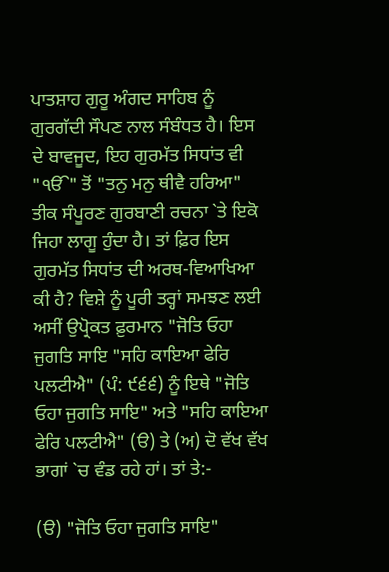ਪਾਤਸ਼ਾਹ ਗੁਰੂ ਅੰਗਦ ਸਾਹਿਬ ਨੂੰ ਗੁਰਗੱਦੀ ਸੌਪਣ ਨਾਲ ਸੰਬੰਧਤ ਹੈ। ਇਸ ਦੇ ਬਾਵਜੂਦ, ਇਹ ਗੁਰਮੱਤ ਸਿਧਾਂਤ ਵੀ "ੴ" ਤੋਂ "ਤਨੁ ਮਨੁ ਥੀਵੈ ਹਰਿਆ" ਤੀਕ ਸੰਪੂਰਣ ਗੁਰਬਾਣੀ ਰਚਨਾ `ਤੇ ਇਕੋ ਜਿਹਾ ਲਾਗੂ ਹੁੰਦਾ ਹੈ। ਤਾਂ ਫ਼ਿਰ ਇਸ ਗੁਰਮੱਤ ਸਿਧਾਂਤ ਦੀ ਅਰਥ-ਵਿਆਖਿਆ ਕੀ ਹੈ? ਵਿਸ਼ੇ ਨੂੰ ਪੂਰੀ ਤਰ੍ਹਾਂ ਸਮਝਣ ਲਈ ਅਸੀਂ ਉਪ੍ਰੋਕਤ ਫ਼ੁਰਮਾਨ "ਜੋਤਿ ਓਹਾ ਜੁਗਤਿ ਸਾਇ "ਸਹਿ ਕਾਇਆ ਫੇਰਿ ਪਲਟੀਐ" (ਪੰ: ੯੬੬) ਨੂੰ ਇਥੇ "ਜੋਤਿ ਓਹਾ ਜੁਗਤਿ ਸਾਇ" ਅਤੇ "ਸਹਿ ਕਾਇਆ ਫੇਰਿ ਪਲਟੀਐ" (ੳ) ਤੇ (ਅ) ਦੋ ਵੱਖ ਵੱਖ ਭਾਗਾਂ `ਚ ਵੰਡ ਰਹੇ ਹਾਂ। ਤਾਂ ਤੇ:-

(ੳ) "ਜੋਤਿ ਓਹਾ ਜੁਗਤਿ ਸਾਇ"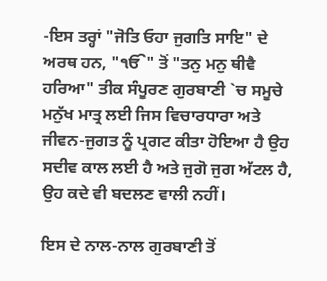-ਇਸ ਤਰ੍ਹਾਂ "ਜੋਤਿ ਓਹਾ ਜੁਗਤਿ ਸਾਇ" ਦੇ ਅਰਥ ਹਨ, "ੴ" ਤੋਂ "ਤਨੁ ਮਨੁ ਥੀਵੈ ਹਰਿਆ" ਤੀਕ ਸੰਪੂਰਣ ਗੁਰਬਾਣੀ `ਚ ਸਮੂਚੇ ਮਨੁੱਖ ਮਾਤ੍ਰ ਲਈ ਜਿਸ ਵਿਚਾਰਧਾਰਾ ਅਤੇ ਜੀਵਨ-ਜੁਗਤ ਨੂੰ ਪ੍ਰਗਟ ਕੀਤਾ ਹੋਇਆ ਹੈ ਉਹ ਸਦੀਵ ਕਾਲ ਲਈ ਹੈ ਅਤੇ ਜੁਗੋ ਜੁਗ ਅੱਟਲ ਹੈ, ਉਹ ਕਦੇ ਵੀ ਬਦਲਣ ਵਾਲੀ ਨਹੀਂ।

ਇਸ ਦੇ ਨਾਲ-ਨਾਲ ਗੁਰਬਾਣੀ ਤੋਂ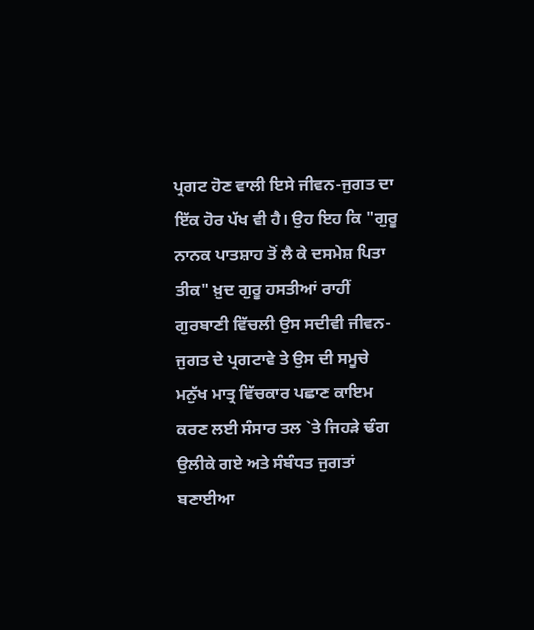ਪ੍ਰਗਟ ਹੋਣ ਵਾਲੀ ਇਸੇ ਜੀਵਨ-ਜੁਗਤ ਦਾ ਇੱਕ ਹੋਰ ਪੱਖ ਵੀ ਹੈ। ਉਹ ਇਹ ਕਿ "ਗੁਰੂ ਨਾਨਕ ਪਾਤਸ਼ਾਹ ਤੋਂ ਲੈ ਕੇ ਦਸਮੇਸ਼ ਪਿਤਾ ਤੀਕ" ਖ਼ੁਦ ਗੁਰੂ ਹਸਤੀਆਂ ਰਾਹੀਂ ਗੁਰਬਾਣੀ ਵਿੱਚਲੀ ਉਸ ਸਦੀਵੀ ਜੀਵਨ-ਜੁਗਤ ਦੇ ਪ੍ਰਗਟਾਵੇ ਤੇ ਉਸ ਦੀ ਸਮੂਚੇ ਮਨੁੱਖ ਮਾਤ੍ਰ ਵਿੱਚਕਾਰ ਪਛਾਣ ਕਾਇਮ ਕਰਣ ਲਈ ਸੰਸਾਰ ਤਲ `ਤੇ ਜਿਹੜੇ ਢੰਗ ਉਲੀਕੇ ਗਏ ਅਤੇ ਸੰਬੰਧਤ ਜੁਗਤਾਂ ਬਣਾਈਆ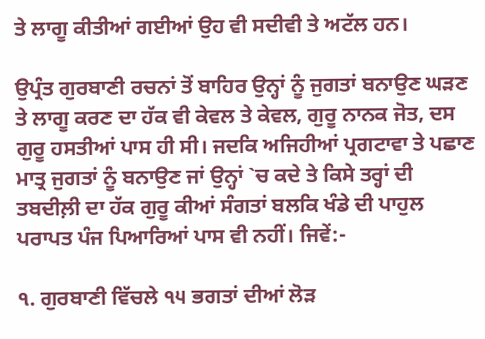ਤੇ ਲਾਗੂ ਕੀਤੀਆਂ ਗਈਆਂ ਉਹ ਵੀ ਸਦੀਵੀ ਤੇ ਅਟੱਲ ਹਨ।

ਉਪ੍ਰੰਤ ਗੁਰਬਾਣੀ ਰਚਨਾਂ ਤੋਂ ਬਾਹਿਰ ਉਨ੍ਹਾਂ ਨੂੰ ਜੁਗਤਾਂ ਬਨਾਉਣ ਘੜਣ ਤੇ ਲਾਗੂ ਕਰਣ ਦਾ ਹੱਕ ਵੀ ਕੇਵਲ ਤੇ ਕੇਵਲ, ਗੁਰੂ ਨਾਨਕ ਜੋਤ, ਦਸ ਗੁਰੂ ਹਸਤੀਆਂ ਪਾਸ ਹੀ ਸੀ। ਜਦਕਿ ਅਜਿਹੀਆਂ ਪ੍ਰਗਟਾਵਾ ਤੇ ਪਛਾਣ ਮਾਤ੍ਰ ਜੁਗਤਾਂ ਨੂੰ ਬਨਾਉਣ ਜਾਂ ਉਨ੍ਹਾਂ `ਚ ਕਦੇ ਤੇ ਕਿਸੇ ਤਰ੍ਹਾਂ ਦੀ ਤਬਦੀਲ਼ੀ ਦਾ ਹੱਕ ਗੁਰੂ ਕੀਆਂ ਸੰਗਤਾਂ ਬਲਕਿ ਖੰਡੇ ਦੀ ਪਾਹੁਲ ਪਰਾਪਤ ਪੰਜ ਪਿਆਰਿਆਂ ਪਾਸ ਵੀ ਨਹੀਂ। ਜਿਵੇਂ:-

੧. ਗੁਰਬਾਣੀ ਵਿੱਚਲੇ ੧੫ ਭਗਤਾਂ ਦੀਆਂ ਲੋੜ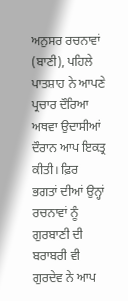ਅਨੁਸਰ ਰਚਨਾਵਾਂ (ਬਾਣੀ), ਪਹਿਲੇ ਪਾਤਸ਼ਾਹ ਨੇ ਆਪਣੇ ਪ੍ਰਚਾਰ ਦੌਰਿਆ ਅਥਵਾ ਉਦਾਸੀਆਂ ਦੌਰਾਨ ਆਪ ਇਕਤ੍ਰ ਕੀਤੀ। ਫ਼ਿਰ ਭਗਤਾਂ ਦੀਆਂ ਉਨ੍ਹਾਂ ਰਚਨਾਵਾਂ ਨੂੰ ਗੁਰਬਾਣੀ ਦੀ ਬਰਾਬਰੀ ਵੀ ਗੁਰਦੇਵ ਨੇ ਆਪ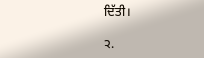ਦਿੱਤੀ।

੨.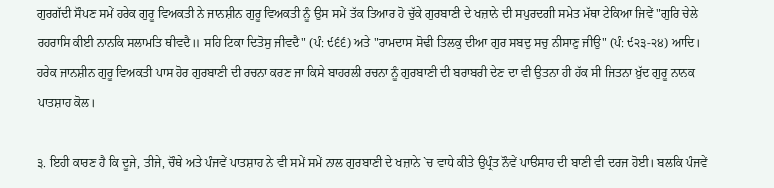ਗੁਰਗੱਦੀ ਸੌਪਣ ਸਮੇਂ ਹਰੇਕ ਗੁਰੂ ਵਿਅਕਤੀ ਨੇ ਜਾਨਸ਼ੀਨ ਗੁਰੂ ਵਿਅਕਤੀ ਨੂੰ ਉਸ ਸਮੇਂ ਤੱਕ ਤਿਆਰ ਹੋ ਚੁੱਕੇ ਗੁਰਬਾਣੀ ਦੇ ਖਜ਼ਾਨੇ ਦੀ ਸਪੁਰਦਗੀ ਸਮੇਤ ਮੱਥਾ ਟੇਕਿਆ ਜਿਵੇਂ "ਗੁਰਿ ਚੇਲੇ ਰਹਰਾਸਿ ਕੀਈ ਨਾਨਕਿ ਸਲਾਮਤਿ ਥੀਵਦੈ॥ ਸਹਿ ਟਿਕਾ ਦਿਤੋਸੁ ਜੀਵਦੈ" (ਪੰ: ੯੬੬) ਅਤੇ "ਰਾਮਦਾਸ ਸੋਢੀ ਤਿਲਕੁ ਦੀਆ ਗੁਰ ਸਬਦੁ ਸਚੁ ਨੀਸਾਣੁ ਜੀਉ" (ਪੰ: ੯੨੩-੨੪) ਆਦਿ। ਹਰੇਕ ਜਾਨਸ਼ੀਨ ਗੁਰੂ ਵਿਅਕਤੀ ਪਾਸ ਹੋਰ ਗੁਰਬਾਣੀ ਦੀ ਰਚਨਾ ਕਰਣ ਜਾ ਕਿਸੇ ਬਾਹਰਲੀ ਰਚਨਾ ਨੂੰ ਗੁਰਬਾਣੀ ਦੀ ਬਰਾਬਰੀ ਦੇਣ ਦਾ ਵੀ ਉਤਨਾ ਹੀ ਹੱਕ ਸੀ ਜਿਤਨਾ ਖ਼ੁੱਦ ਗੁਰੂ ਨਾਨਕ ਪਾਤਸ਼ਾਹ ਕੋਲ।

੩. ਇਹੀ ਕਾਰਣ ਹੈ ਕਿ ਦੂਜੇ, ਤੀਜੇ, ਚੌਥੇ ਅਤੇ ਪੰਜਵੇਂ ਪਾਤਸ਼ਾਹ ਨੇ ਵੀ ਸਮੇਂ ਸਮੇਂ ਨਾਲ ਗੁਰਬਾਣੀ ਦੇ ਖਜ਼ਾਨੇ `ਚ ਵਾਧੇ ਕੀਤੇ ਉਪ੍ਰੰਤ ਨੌਵੇਂ ਪਾੳਸਾਹ ਦੀ ਬਾਣੀ ਵੀ ਦਰਜ ਹੋਈ। ਬਲਕਿ ਪੰਜਵੇਂ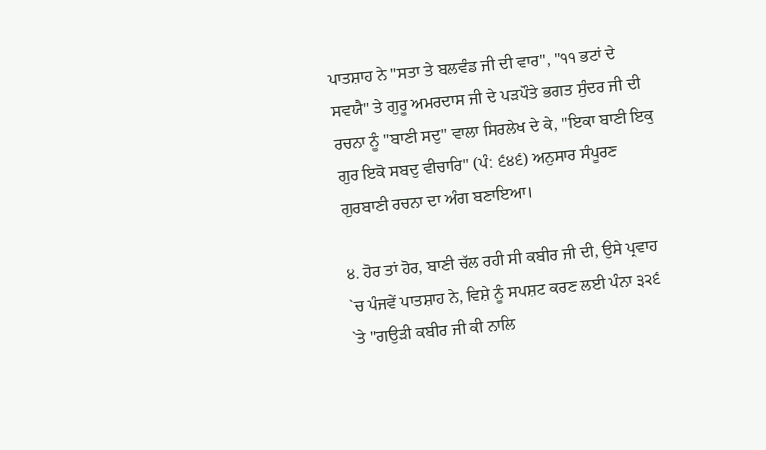ਪਾਤਸ਼ਾਹ ਨੇ "ਸਤਾ ਤੇ ਬਲਵੰਡ ਜੀ ਦੀ ਵਾਰ", "੧੧ ਭਟਾਂ ਦੇ ਸਵਯੈ" ਤੇ ਗੁਰੂ ਅਮਰਦਾਸ ਜੀ ਦੇ ਪੜਪੌਤੇ ਭਗਤ ਸੁੰਦਰ ਜੀ ਦੀ ਰਚਨਾ ਨੂੰ "ਬਾਣੀ ਸਦੁ" ਵਾਲਾ ਸਿਰਲੇਖ ਦੇ ਕੇ, "ਇਕਾ ਬਾਣੀ ਇਕੁ ਗੁਰ ਇਕੋ ਸਬਦੁ ਵੀਚਾਰਿ" (ਪੰ: ੬੪੬) ਅਨੁਸਾਰ ਸੰਪੂਰਣ ਗੁਰਬਾਣੀ ਰਚਨਾ ਦਾ ਅੰਗ ਬਣਾਇਆ।

੪. ਹੋਰ ਤਾਂ ਹੋਰ, ਬਾਣੀ ਚੱਲ ਰਹੀ ਸੀ ਕਬੀਰ ਜੀ ਦੀ, ਉਸੇ ਪ੍ਰਵਾਹ `ਚ ਪੰਜਵੇਂ ਪਾਤਸ਼ਾਹ ਨੇ, ਵਿਸ਼ੇ ਨੂੰ ਸਪਸ਼ਟ ਕਰਣ ਲਈ ਪੰਨਾ ੩੨੬ `ਤੇ "ਗਉੜੀ ਕਬੀਰ ਜੀ ਕੀ ਨਾਲਿ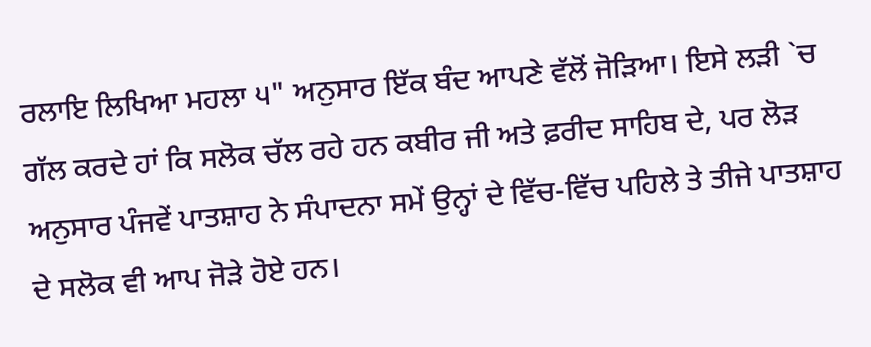ਰਲਾਇ ਲਿਖਿਆ ਮਹਲਾ ੫" ਅਨੁਸਾਰ ਇੱਕ ਬੰਦ ਆਪਣੇ ਵੱਲੋਂ ਜੋੜਿਆ। ਇਸੇ ਲੜੀ `ਚ ਗੱਲ ਕਰਦੇ ਹਾਂ ਕਿ ਸਲੋਕ ਚੱਲ ਰਹੇ ਹਨ ਕਬੀਰ ਜੀ ਅਤੇ ਫ਼ਰੀਦ ਸਾਹਿਬ ਦੇ, ਪਰ ਲੋੜ ਅਨੁਸਾਰ ਪੰਜਵੇਂ ਪਾਤਸ਼ਾਹ ਨੇ ਸੰਪਾਦਨਾ ਸਮੇਂ ਉਨ੍ਹਾਂ ਦੇ ਵਿੱਚ-ਵਿੱਚ ਪਹਿਲੇ ਤੇ ਤੀਜੇ ਪਾਤਸ਼ਾਹ ਦੇ ਸਲੋਕ ਵੀ ਆਪ ਜੋੜੇ ਹੋਏ ਹਨ।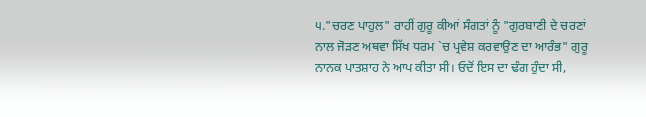੫."ਚਰਣ ਪਾਹੁਲ" ਰਾਹੀਂ ਗੁਰੂ ਕੀਆਂ ਸੰਗਤਾਂ ਨੂੰ "ਗੁਰਬਾਣੀ ਦੇ ਚਰਣਾਂ ਨਾਲ ਜੋੜਣ ਅਥਵਾ ਸਿੱਖ ਧਰਮ `ਚ ਪ੍ਰਵੇਸ਼ ਕਰਵਾਉਣ ਦਾ ਆਰੰਭ" ਗੁਰੂ ਨਾਨਕ ਪਾਤਸ਼ਾਹ ਨੇ ਆਪ ਕੀਤਾ ਸੀ। ਓਦੋਂ ਇਸ ਦਾ ਢੰਗ ਹੁੰਦਾ ਸੀ,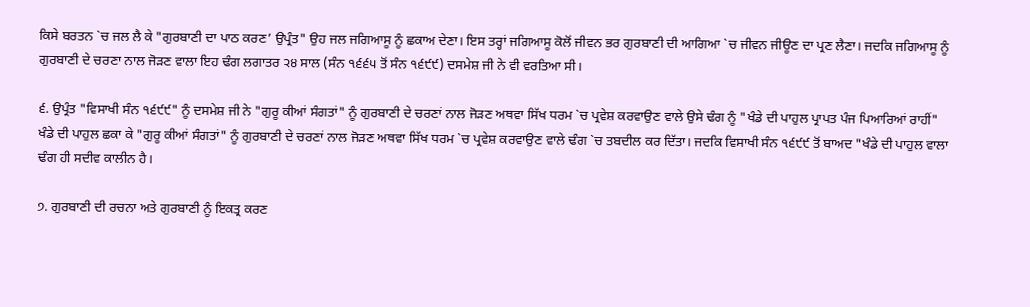ਕਿਸੇ ਬਰਤਨ `ਚ ਜਲ ਲੈ ਕੇ "ਗੁਰਬਾਣੀ ਦਾ ਪਾਠ ਕਰਣ’ ਉਪ੍ਰੰਤ" ਉਹ ਜਲ ਜਗਿਆਸੂ ਨੂੰ ਛਕਾਅ ਦੇਣਾ। ਇਸ ਤਰ੍ਹਾਂ ਜਗਿਆਸੂ ਕੋਲੋਂ ਜੀਵਨ ਭਰ ਗੁਰਬਾਣੀ ਦੀ ਆਗਿਆ `ਚ ਜੀਵਨ ਜੀਊਣ ਦਾ ਪ੍ਰਣ ਲੈਣਾ। ਜਦਕਿ ਜਗਿਆਸੂ ਨੂੰ ਗੁਰਬਾਣੀ ਦੇ ਚਰਣਾ ਨਾਲ ਜੋੜਣ ਵਾਲਾ ਇਹ ਢੰਗ ਲਗਾਤਰ ੨੪ ਸਾਲ (ਸੰਨ ੧੬੬੫ ਤੋਂ ਸੰਨ ੧੬੯੯) ਦਸਮੇਸ਼ ਜੀ ਨੇ ਵੀ ਵਰਤਿਆ ਸੀ।

੬. ਉਪ੍ਰੰਤ "ਵਿਸਾਖੀ ਸੰਨ ੧੬੯੯" ਨੂੰ ਦਸਮੇਸ਼ ਜੀ ਨੇ "ਗੁਰੂ ਕੀਆਂ ਸੰਗਤਾਂ" ਨੂੰ ਗੁਰਬਾਣੀ ਦੇ ਚਰਣਾਂ ਨਾਲ ਜੋੜਣ ਅਥਵਾ ਸਿੱਖ ਧਰਮ `ਚ ਪ੍ਰਵੇਸ਼ ਕਰਵਾਉਣ ਵਾਲੇ ਉਸੇ ਢੰਗ ਨੂੰ "ਖੰਡੇ ਦੀ ਪਾਹੁਲ ਪ੍ਰਾਪਤ ਪੰਜ ਪਿਆਰਿਆਂ ਰਾਹੀਂ" ਖੰਡੇ ਦੀ ਪਾਹੁਲ ਛਕਾ ਕੇ "ਗੁਰੂ ਕੀਆਂ ਸੰਗਤਾਂ" ਨੂੰ ਗੁਰਬਾਣੀ ਦੇ ਚਰਣਾਂ ਨਾਲ ਜੋੜਣ ਅਥਵਾ ਸਿੱਖ ਧਰਮ `ਚ ਪ੍ਰਵੇਸ਼ ਕਰਵਾਉਣ ਵਾਲੇ ਢੰਗ `ਚ ਤਬਦੀਲ ਕਰ ਦਿੱਤਾ। ਜਦਕਿ ਵਿਸਾਖੀ ਸੰਨ ੧੬੯੯ ਤੋਂ ਬਾਅਦ "ਖੰਡੇ ਦੀ ਪਾਹੁਲ ਵਾਲਾ ਢੰਗ ਹੀ ਸਦੀਵ ਕਾਲੀਨ ਹੈ।

੭. ਗੁਰਬਾਣੀ ਦੀ ਰਚਨਾ ਅਤੇ ਗੁਰਬਾਣੀ ਨੂੰ ਇਕਤ੍ਰ ਕਰਣ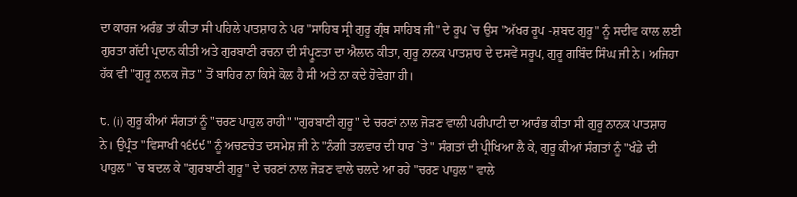ਦਾ ਕਾਰਜ ਅਰੰਭ ਤਾਂ ਕੀਤਾ ਸੀ ਪਹਿਲੇ ਪਾਤਸ਼ਾਹ ਨੇ ਪਰ "ਸਾਹਿਬ ਸ੍ਰੀ ਗੁਰੂ ਗ੍ਰੰਥ ਸਾਹਿਬ ਜੀ" ਦੇ ਰੂਪ `ਚ ਉਸ "ਅੱਖਰ ਰੂਪ -ਸ਼ਬਦ ਗੁਰੂ" ਨੂੰ ਸਦੀਵ ਕਾਲ ਲਈ ਗੁਰਤਾ ਗੱਦੀ ਪ੍ਰਦਾਨ ਕੀਤੀ ਅਤੇ ਗੁਰਬਾਣੀ ਰਚਨਾ ਦੀ ਸੰਪ੍ਰੂਣਤਾ ਦਾ ਐਲਾਨ ਕੀਤਾ, ਗੁਰੂ ਨਾਨਕ ਪਾਤਸ਼ਾਹ ਦੇ ਦਸਵੇਂ ਸਰੂਪ, ਗੁਰੂ ਗਬਿੰਦ ਸਿੰਘ ਜੀ ਨੇ। ਅਜਿਹਾ ਹੱਕ ਵੀ "ਗੁਰੂ ਨਾਨਕ ਜੋਤ" ਤੋਂ ਬਾਹਿਰ ਨਾ ਕਿਸੇ ਕੋਲ ਹੈ ਸੀ ਅਤੇ ਨਾ ਕਦੇ ਹੋਵੇਗਾ ਹੀ।

੮. (i) ਗੁਰੂ ਕੀਆਂ ਸੰਗਤਾਂ ਨੂੰ "ਚਰਣ ਪਾਹੁਲ ਰਾਹੀ" "ਗੁਰਬਾਣੀ ਗੁਰੂ" ਦੇ ਚਰਣਾਂ ਨਾਲ ਜੋੜਣ ਵਾਲੀ ਪਰੀਪਾਟੀ ਦਾ ਆਰੰਭ ਕੀਤਾ ਸੀ ਗੁਰੂ ਨਾਨਕ ਪਾਤਸ਼ਾਹ ਨੇ। ਉਪ੍ਰੰਤ "ਵਿਸਾਖੀ ੧੬੯੯" ਨੂੰ ਅਚਣਚੇਤ ਦਸਮੇਸ਼ ਜੀ ਨੇ "ਨੰਗੀ ਤਲਵਾਰ ਦੀ ਧਾਰ `ਤੇ" ਸੰਗਤਾਂ ਦੀ ਪ੍ਰੀਖਿਆ ਲੈ ਕੇ, ਗੁਰੂ ਕੀਆਂ ਸੰਗਤਾਂ ਨੂੰ "ਖੰਡੇ ਦੀ ਪਾਹੁਲ" `ਚ ਬਦਲ ਕੇ "ਗੁਰਬਾਣੀ ਗੁਰੂ" ਦੇ ਚਰਣਾਂ ਨਾਲ ਜੋੜਣ ਵਾਲੇ ਚਲਦੇ ਆ ਰਹੇ "ਚਰਣ ਪਾਹੁਲ" ਵਾਲੇ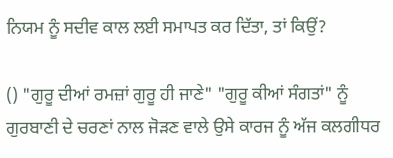ਨਿਯਮ ਨੂੰ ਸਦੀਵ ਕਾਲ ਲਈ ਸਮਾਪਤ ਕਰ ਦਿੱਤਾ, ਤਾਂ ਕਿਉਂ?

() "ਗੁਰੂ ਦੀਆਂ ਰਮਜ਼ਾਂ ਗੁਰੂ ਹੀ ਜਾਣੇ" "ਗੁਰੂ ਕੀਆਂ ਸੰਗਤਾਂ" ਨੂੰ ਗੁਰਬਾਣੀ ਦੇ ਚਰਣਾਂ ਨਾਲ ਜੋੜਣ ਵਾਲੇ ਉਸੇ ਕਾਰਜ ਨੂੰ ਅੱਜ ਕਲਗੀਧਰ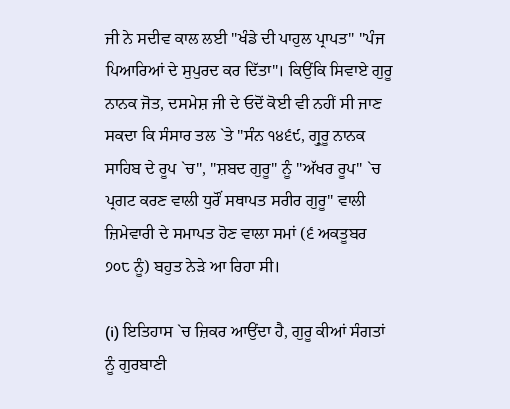ਜੀ ਨੇ ਸਦੀਵ ਕਾਲ ਲਈ "ਖੰਡੇ ਦੀ ਪਾਹੁਲ ਪ੍ਰਾਪਤ" "ਪੰਜ ਪਿਆਰਿਆਂ ਦੇ ਸੁਪੁਰਦ ਕਰ ਦਿੱਤਾ"। ਕਿਉਂਕਿ ਸਿਵਾਏ ਗੁਰੂ ਨਾਨਕ ਜੋਤ, ਦਸਮੇਸ਼ ਜੀ ਦੇ ਓਦੋਂ ਕੋਈ ਵੀ ਨਹੀਂ ਸੀ ਜਾਣ ਸਕਦਾ ਕਿ ਸੰਸਾਰ ਤਲ `ਤੇ "ਸੰਨ ੧੪੬੯, ਗ੍ਰੁਰੂ ਨਾਨਕ ਸਾਹਿਬ ਦੇ ਰੂਪ `ਚ", "ਸ਼ਬਦ ਗੁਰੂ" ਨੂੰ "ਅੱਖਰ ਰੂਪ" `ਚ ਪ੍ਰਗਟ ਕਰਣ ਵਾਲੀ ਧੁਰੌਂ ਸਥਾਪਤ ਸਰੀਰ ਗੁਰੂ" ਵਾਲੀ ਜ਼ਿਮੇਵਾਰੀ ਦੇ ਸਮਾਪਤ ਹੋਣ ਵਾਲਾ ਸਮਾਂ (੬ ਅਕਤੂਬਰ ੭੦੮ ਨੂੰ) ਬਹੁਤ ਨੇੜੇ ਆ ਰਿਹਾ ਸੀ।

(i) ਇਤਿਹਾਸ `ਚ ਜ਼ਿਕਰ ਆਉਂਦਾ ਹੈ, ਗੁਰੂ ਕੀਆਂ ਸੰਗਤਾਂ ਨੂੰ ਗੁਰਬਾਣੀ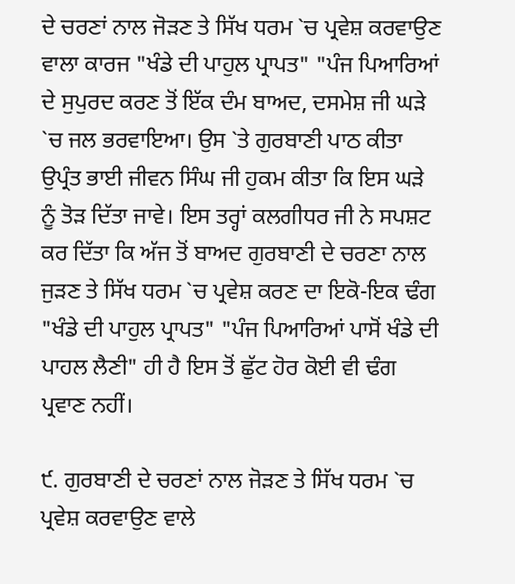ਦੇ ਚਰਣਾਂ ਨਾਲ ਜੋੜਣ ਤੇ ਸਿੱਖ ਧਰਮ `ਚ ਪ੍ਰਵੇਸ਼ ਕਰਵਾਉਣ ਵਾਲਾ ਕਾਰਜ "ਖੰਡੇ ਦੀ ਪਾਹੁਲ ਪ੍ਰਾਪਤ" "ਪੰਜ ਪਿਆਰਿਆਂ ਦੇ ਸੁਪੁਰਦ ਕਰਣ ਤੋਂ ਇੱਕ ਦੰਮ ਬਾਅਦ, ਦਸਮੇਸ਼ ਜੀ ਘੜੇ `ਚ ਜਲ ਭਰਵਾਇਆ। ਉਸ `ਤੇ ਗੁਰਬਾਣੀ ਪਾਠ ਕੀਤਾ ਉਪ੍ਰੰਤ ਭਾਈ ਜੀਵਨ ਸਿੰਘ ਜੀ ਹੁਕਮ ਕੀਤਾ ਕਿ ਇਸ ਘੜੇ ਨੂੰ ਤੋੜ ਦਿੱਤਾ ਜਾਵੇ। ਇਸ ਤਰ੍ਹਾਂ ਕਲਗੀਧਰ ਜੀ ਨੇ ਸਪਸ਼ਟ ਕਰ ਦਿੱਤਾ ਕਿ ਅੱਜ ਤੋਂ ਬਾਅਦ ਗੁਰਬਾਣੀ ਦੇ ਚਰਣਾ ਨਾਲ ਜੁੜਣ ਤੇ ਸਿੱਖ ਧਰਮ `ਚ ਪ੍ਰਵੇਸ਼ ਕਰਣ ਦਾ ਇਕੋ-ਇਕ ਢੰਗ "ਖੰਡੇ ਦੀ ਪਾਹੁਲ ਪ੍ਰਾਪਤ" "ਪੰਜ ਪਿਆਰਿਆਂ ਪਾਸੋਂ ਖੰਡੇ ਦੀ ਪਾਹਲ ਲੈਣੀ" ਹੀ ਹੈ ਇਸ ਤੋਂ ਛੁੱਟ ਹੋਰ ਕੋਈ ਵੀ ਢੰਗ ਪ੍ਰਵਾਣ ਨਹੀਂ।

੯. ਗੁਰਬਾਣੀ ਦੇ ਚਰਣਾਂ ਨਾਲ ਜੋੜਣ ਤੇ ਸਿੱਖ ਧਰਮ `ਚ ਪ੍ਰਵੇਸ਼ ਕਰਵਾਉਣ ਵਾਲੇ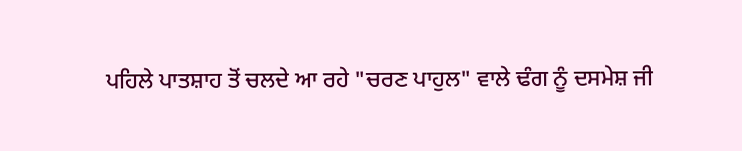ਪਹਿਲੇ ਪਾਤਸ਼ਾਹ ਤੋਂ ਚਲਦੇ ਆ ਰਹੇ "ਚਰਣ ਪਾਹੁਲ" ਵਾਲੇ ਢੰਗ ਨੂੰ ਦਸਮੇਸ਼ ਜੀ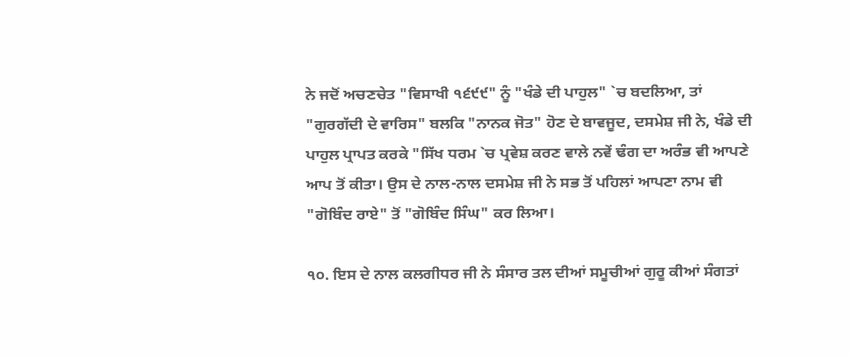ਨੇ ਜਦੋਂ ਅਚਣਚੇਤ "ਵਿਸਾਖੀ ੧੬੯੯" ਨੂੰ "ਖੰਡੇ ਦੀ ਪਾਹੁਲ" `ਚ ਬਦਲਿਆ, ਤਾਂ "ਗੁਰਗੱਦੀ ਦੇ ਵਾਰਿਸ" ਬਲਕਿ "ਨਾਨਕ ਜੋਤ" ਹੋਣ ਦੇ ਬਾਵਜੂਦ, ਦਸਮੇਸ਼ ਜੀ ਨੇ, ਖੰਡੇ ਦੀ ਪਾਹੁਲ ਪ੍ਰਾਪਤ ਕਰਕੇ "ਸਿੱਖ ਧਰਮ `ਚ ਪ੍ਰਵੇਸ਼ ਕਰਣ ਵਾਲੇ ਨਵੇਂ ਢੰਗ ਦਾ ਅਰੰਭ ਵੀ ਆਪਣੇ ਆਪ ਤੋਂ ਕੀਤਾ। ਉਸ ਦੇ ਨਾਲ-ਨਾਲ ਦਸਮੇਸ਼ ਜੀ ਨੇ ਸਭ ਤੋਂ ਪਹਿਲਾਂ ਆਪਣਾ ਨਾਮ ਵੀ "ਗੋਬਿੰਦ ਰਾਏ" ਤੋਂ "ਗੋਬਿੰਦ ਸਿੰਘ" ਕਰ ਲਿਆ।

੧੦. ਇਸ ਦੇ ਨਾਲ ਕਲਗੀਧਰ ਜੀ ਨੇ ਸੰਸਾਰ ਤਲ ਦੀਆਂ ਸਮੂਚੀਆਂ ਗੁਰੂ ਕੀਆਂ ਸੰਗਤਾਂ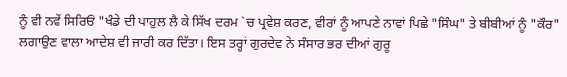ਨੂੰ ਵੀ ਨਵੇਂ ਸਿਰਿਓਂ "ਖੰਡੇ ਦੀ ਪਾਹੁਲ ਲੈ ਕੇ ਸਿੱਖ ਦਰਮ `ਚ ਪ੍ਰਵੇਸ਼ ਕਰਣ, ਵੀਰਾਂ ਨੂੰ ਆਪਣੇ ਨਾਵਾਂ ਪਿਛੇ "ਸਿੰਘ" ਤੇ ਬੀਬੀਆਂ ਨੂੰ "ਕੌਰ" ਲਗਾਉਣ ਵਾਲਾ ਆਦੇਸ਼ ਵੀ ਜਾਰੀ ਕਰ ਦਿੱਤਾ। ਇਸ ਤਰ੍ਹਾਂ ਗੁਰਦੇਵ ਨੇ ਸੰਸਾਰ ਭਰ ਦੀਆਂ ਗੁਰੂ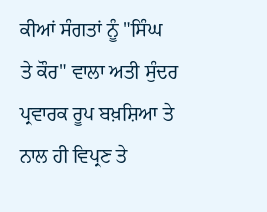ਕੀਆਂ ਸੰਗਤਾਂ ਨੂੰ "ਸਿੰਘ ਤੇ ਕੌਰ" ਵਾਲਾ ਅਤੀ ਸੁੰਦਰ ਪ੍ਰਵਾਰਕ ਰੂਪ ਬਖ਼ਸ਼ਿਆ ਤੇ ਨਾਲ ਹੀ ਵਿਪ੍ਰਣ ਤੇ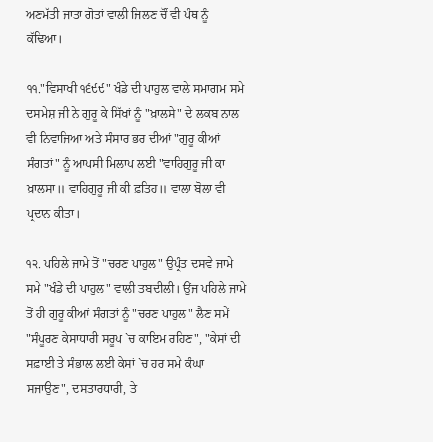ਅਣਮੱਤੀ ਜਾਤਾ ਗੋਤਾਂ ਵਾਲੀ ਜਿਲਣ ਚੌਂ ਵੀ ਪੰਥ ਨੂੰ ਕੱਢਿਆ।

੧੧."ਵਿਸਾਖੀ ੧੬੯੯" ਖੰਡੇ ਦੀ ਪਾਹੁਲ ਵਾਲੇ ਸਮਾਗਮ ਸਮੇ ਦਸਮੇਸ਼ ਜੀ ਨੇ ਗੁਰੂ ਕੇ ਸਿੱਖਾਂ ਨੂੰ "ਖ਼ਾਲਸੇ" ਦੇ ਲਕਬ ਨਾਲ ਵੀ ਨਿਵਾਜਿਆ ਅਤੇ ਸੰਸਾਰ ਭਰ ਦੀਆਂ "ਗੁਰੂ ਕੀਆਂ ਸੰਗਤਾਂ" ਨੂੰ ਆਪਸੀ ਮਿਲਾਪ ਲਈ "ਵਾਹਿਗੁਰੂ ਜੀ ਕਾ ਖ਼ਾਲਸਾ॥ ਵਾਹਿਗੁਰੂ ਜੀ ਕੀ ਫ਼ਤਿਹ॥ ਵਾਲਾ ਬੋਲਾ ਵੀ ਪ੍ਰਦਾਨ ਕੀਤਾ।

੧੨. ਪਹਿਲੇ ਜਾਮੇ ਤੋਂ "ਚਰਣ ਪਾਹੁਲ" ਉਪ੍ਰੰਤ ਦਸਵੇ ਜਾਮੇ ਸਮੇ "ਖੰਡੇ ਦੀ ਪਾਹੁਲ" ਵਾਲੀ ਤਬਦੀਲੀ। ਉਂਜ ਪਹਿਲੇ ਜਾਮੇ ਤੋਂ ਹੀ ਗੁਰੂ ਕੀਆਂ ਸੰਗਤਾਂ ਨੂੰ "ਚਰਣ ਪਾਹੁਲ" ਲੈਣ ਸਮੇਂ "ਸੰਪੂਰਣ ਕੇਸਾਧਾਰੀ ਸਰੂਪ `ਚ ਕਾਇਮ ਰਹਿਣ", "ਕੇਸਾਂ ਦੀ ਸਫ਼ਾਈ ਤੇ ਸੰਭਾਲ ਲਈ ਕੇਸਾਂ `ਚ ਹਰ ਸਮੇ ਕੰਘਾ ਸਜਾਉਣ", ਦਸਤਾਰਧਾਰੀ, ਤੇ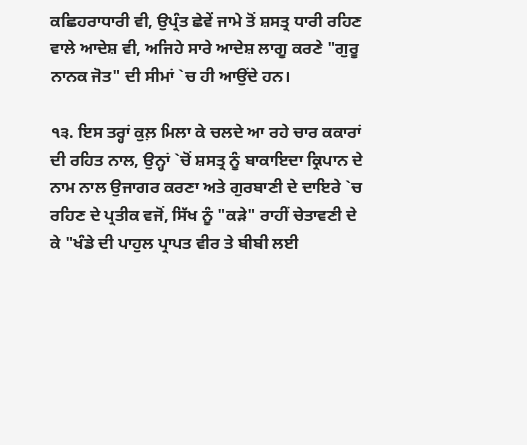ਕਛਿਹਰਾਧਾਰੀ ਵੀ, ਉਪ੍ਰੰਤ ਛੇਵੇਂ ਜਾਮੇ ਤੋਂ ਸ਼ਸਤ੍ਰ ਧਾਰੀ ਰਹਿਣ ਵਾਲੇ ਆਦੇਸ਼ ਵੀ, ਅਜਿਹੇ ਸਾਰੇ ਆਦੇਸ਼ ਲਾਗੂ ਕਰਣੇ "ਗੁਰੂ ਨਾਨਕ ਜੋਤ" ਦੀ ਸੀਮਾਂ `ਚ ਹੀ ਆਉਂਦੇ ਹਨ।

੧੩. ਇਸ ਤਰ੍ਹਾਂ ਕੁਲ਼ ਮਿਲਾ ਕੇ ਚਲਦੇ ਆ ਰਹੇ ਚਾਰ ਕਕਾਰਾਂ ਦੀ ਰਹਿਤ ਨਾਲ, ਉਨ੍ਹਾਂ `ਚੋਂ ਸ਼ਸਤ੍ਰ ਨੂੰ ਬਾਕਾਇਦਾ ਕ੍ਰਿਪਾਨ ਦੇ ਨਾਮ ਨਾਲ ਉਜਾਗਰ ਕਰਣਾ ਅਤੇ ਗੁਰਬਾਣੀ ਦੇ ਦਾਇਰੇ `ਚ ਰਹਿਣ ਦੇ ਪ੍ਰਤੀਕ ਵਜੋਂ, ਸਿੱਖ ਨੂੰ "ਕੜੇ" ਰਾਹੀਂ ਚੇਤਾਵਣੀ ਦੇ ਕੇ "ਖੰਡੇ ਦੀ ਪਾਹੁਲ ਪ੍ਰਾਪਤ ਵੀਰ ਤੇ ਬੀਬੀ ਲਈ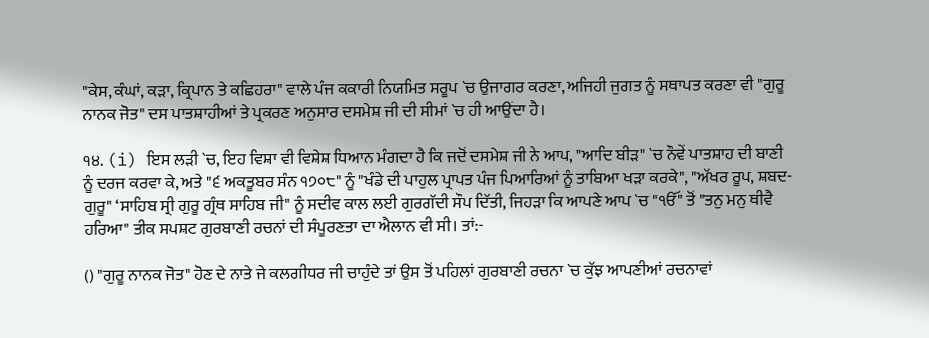"ਕੇਸ, ਕੰਘਾਂ, ਕੜਾ, ਕ੍ਰਿਪਾਨ ਤੇ ਕਛਿਹਰਾ" ਵਾਲੇ ਪੰਜ ਕਕਾਰੀ ਨਿਯਮਿਤ ਸਰੂਪ `ਚ ਉਜਾਗਰ ਕਰਣਾ, ਅਜਿਹੀ ਜੁਗਤ ਨੂੰ ਸਥਾਪਤ ਕਰਣਾ ਵੀ "ਗੁਰੂ ਨਾਨਕ ਜੋਤ" ਦਸ ਪਾਤਸ਼ਾਹੀਆਂ ਤੇ ਪ੍ਰਕਰਣ ਅਨੁਸਾਰ ਦਸਮੇਸ਼ ਜੀ ਦੀ ਸੀਮਾਂ `ਚ ਹੀ ਆਉਂਦਾ ਹੈ।

੧੪. (i) ਇਸ ਲੜੀ `ਚ, ਇਹ ਵਿਸ਼ਾ ਵੀ ਵਿਸ਼ੇਸ਼ ਧਿਆਨ ਮੰਗਦਾ ਹੈ ਕਿ ਜਦੋਂ ਦਸਮੇਸ਼ ਜੀ ਨੇ ਆਪ, "ਆਦਿ ਬੀੜ" `ਚ ਨੌਵੇਂ ਪਾਤਸ਼ਾਹ ਦੀ ਬਾਣੀ ਨੂੰ ਦਰਜ ਕਰਵਾ ਕੇ, ਅਤੇ "੬ ਅਕਤੂਬਰ ਸੰਨ ੧੭੦੮" ਨੂੰ "ਖੰਡੇ ਦੀ ਪਾਹੁਲ ਪ੍ਰਾਪਤ ਪੰਜ ਪਿਆਰਿਆਂ ਨੂੰ ਤਾਬਿਆ ਖੜਾ ਕਰਕੇ", "ਅੱਖਰ ਰੂਪ, ਸ਼ਬਦ-ਗੁਰੂ" ‘ਸਾਹਿਬ ਸ੍ਰੀ ਗੁਰੂ ਗ੍ਰੰਥ ਸਾਹਿਬ ਜੀ" ਨੂੰ ਸਦੀਵ ਕਾਲ ਲਈ ਗੁਰਗੱਦੀ ਸੌਪ ਦਿੱਤੀ, ਜਿਹੜਾ ਕਿ ਆਪਣੇ ਆਪ `ਚ "ੴ" ਤੋਂ "ਤਨੁ ਮਨੁ ਥੀਵੈ ਹਰਿਆ" ਤੀਕ ਸਪਸ਼ਟ ਗੁਰਬਾਣੀ ਰਚਨਾਂ ਦੀ ਸੰਪੂਰਣਤਾ ਦਾ ਐਲਾਨ ਵੀ ਸੀ। ਤਾਂ:-

() "ਗੁਰੂ ਨਾਨਕ ਜੋਤ" ਹੋਣ ਦੇ ਨਾਤੇ ਜੇ ਕਲਗੀਧਰ ਜੀ ਚਾਹੁੰਦੇ ਤਾਂ ਉਸ ਤੋਂ ਪਹਿਲਾਂ ਗੁਰਬਾਣੀ ਰਚਨਾ `ਚ ਕੁੱਝ ਆਪਣੀਆਂ ਰਚਨਾਵਾਂ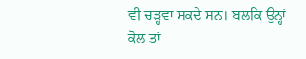ਵੀ ਚੜ੍ਹਵਾ ਸਕਦੇ ਸਨ। ਬਲਕਿ ਉਨ੍ਹਾਂ ਕੋਲ ਤਾਂ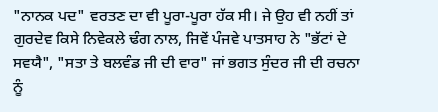"ਨਾਨਕ ਪਦ" ਵਰਤਣ ਦਾ ਵੀ ਪੂਰਾ-ਪੂਰਾ ਹੱਕ ਸੀ। ਜੇ ਉਹ ਵੀ ਨਹੀਂ ਤਾਂ ਗੁਰਦੇਵ ਕਿਸੇ ਨਿਵੇਕਲੇ ਢੰਗ ਨਾਲ, ਜਿਵੇਂ ਪੰਜਵੇ ਪਾਤਸਾਹ ਨੇ "ਭੱਟਾਂ ਦੇ ਸਵਯੈ", "ਸਤਾ ਤੇ ਬਲਵੰਡ ਜੀ ਦੀ ਵਾਰ" ਜਾਂ ਭਗਤ ਸੁੰਦਰ ਜੀ ਦੀ ਰਚਨਾ ਨੂੰ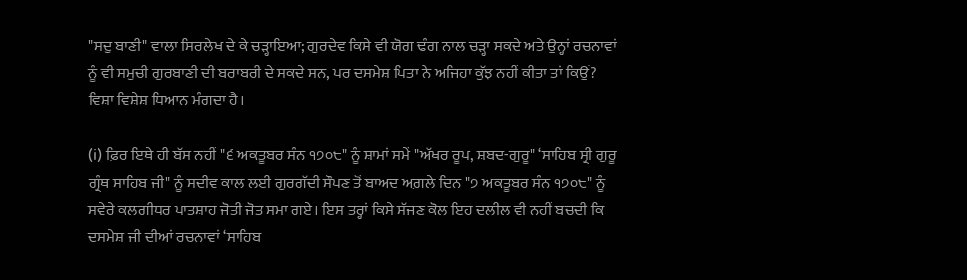"ਸਦੁ ਬਾਣੀ" ਵਾਲਾ ਸਿਰਲੇਖ ਦੇ ਕੇ ਚੜ੍ਹਾਇਆ; ਗੁਰਦੇਵ ਕਿਸੇ ਵੀ ਯੋਗ ਢੰਗ ਨਾਲ ਚੜ੍ਹਾ ਸਕਦੇ ਅਤੇ ਉਨ੍ਹਾਂ ਰਚਨਾਵਾਂ ਨੂੰ ਵੀ ਸਮੁਚੀ ਗੁਰਬਾਣੀ ਦੀ ਬਰਾਬਰੀ ਦੇ ਸਕਦੇ ਸਨ, ਪਰ ਦਸਮੇਸ਼ ਪਿਤਾ ਨੇ ਅਜਿਹਾ ਕੁੱਝ ਨਹੀਂ ਕੀਤਾ ਤਾਂ ਕਿਉਂ? ਵਿਸ਼ਾ ਵਿਸ਼ੇਸ਼ ਧਿਆਨ ਮੰਗਦਾ ਹੈ।

(i) ਫ਼ਿਰ ਇਥੇ ਹੀ ਬੱਸ ਨਹੀਂ "੬ ਅਕਤੂਬਰ ਸੰਨ ੧੭੦੮" ਨੂੰ ਸ਼ਾਮਾਂ ਸਮੇਂ "ਅੱਖਰ ਰੂਪ, ਸ਼ਬਦ-ਗੁਰੂ" ‘ਸਾਹਿਬ ਸ੍ਰੀ ਗੁਰੂ ਗ੍ਰੰਥ ਸਾਹਿਬ ਜੀ" ਨੂੰ ਸਦੀਵ ਕਾਲ ਲਈ ਗੁਰਗੱਦੀ ਸੌਪਣ ਤੋਂ ਬਾਅਦ ਅਗ਼ਲੇ ਦਿਨ "੭ ਅਕਤੂਬਰ ਸੰਨ ੧੭੦੮" ਨੂੰ ਸਵੇਰੇ ਕਲਗੀਧਰ ਪਾਤਸ਼ਾਹ ਜੋਤੀ ਜੋਤ ਸਮਾ ਗਏ। ਇਸ ਤਰ੍ਹਾਂ ਕਿਸੇ ਸੱਜਣ ਕੋਲ ਇਹ ਦਲੀਲ ਵੀ ਨਹੀਂ ਬਚਦੀ ਕਿ ਦਸਮੇਸ਼ ਜੀ ਦੀਆਂ ਰਚਨਾਵਾਂ ‘ਸਾਹਿਬ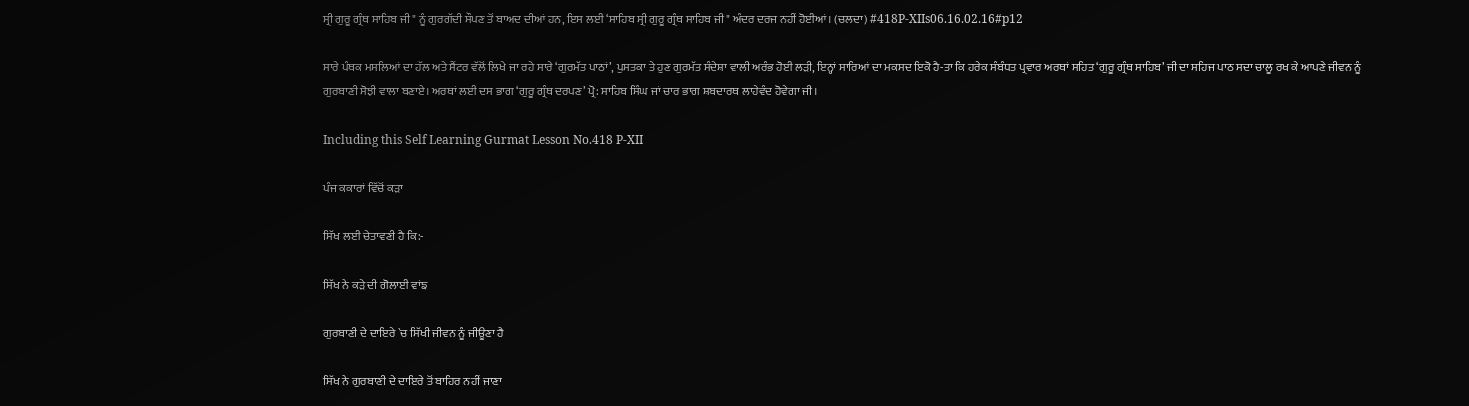ਸ੍ਰੀ ਗੁਰੂ ਗ੍ਰੰਥ ਸਾਹਿਬ ਜੀ" ਨੂੰ ਗੁਰਗੱਦੀ ਸੌਪਣ ਤੋਂ ਬਾਅਦ ਦੀਆਂ ਹਨ, ਇਸ ਲਈ ‘ਸਾਹਿਬ ਸ੍ਰੀ ਗੁਰੂ ਗ੍ਰੰਥ ਸਾਹਿਬ ਜੀ" ਅੰਦਰ ਦਰਜ ਨਹੀਂ ਹੋਈਆਂ। (ਚਲਦਾ) #418P-XIIs06.16.02.16#p12

ਸਾਰੇ ਪੰਥਕ ਮਸਲਿਆਂ ਦਾ ਹੱਲ ਅਤੇ ਸੈਂਟਰ ਵੱਲੋਂ ਲਿਖੇ ਜਾ ਰਹੇ ਸਾਰੇ ‘ਗੁਰਮੱਤ ਪਾਠਾਂ’, ਪੁਸਤਕਾ ਤੇ ਹੁਣ ਗੁਰਮੱਤ ਸੰਦੇਸ਼ਾ ਵਾਲੀ ਅਰੰਭ ਹੋਈ ਲੜੀ, ਇਨ੍ਹਾਂ ਸਾਰਿਆਂ ਦਾ ਮਕਸਦ ਇਕੋ ਹੈ-ਤਾ ਕਿ ਹਰੇਕ ਸੰਬੰਧਤ ਪ੍ਰਵਾਰ ਅਰਥਾਂ ਸਹਿਤ ‘ਗੁਰੂ ਗ੍ਰੰਥ ਸਾਹਿਬ’ ਜੀ ਦਾ ਸਹਿਜ ਪਾਠ ਸਦਾ ਚਾਲੂ ਰਖ ਕੇ ਆਪਣੇ ਜੀਵਨ ਨੂੰ ਗੁਰਬਾਣੀ ਸੋਝੀ ਵਾਲਾ ਬਣਾਏ। ਅਰਥਾਂ ਲਈ ਦਸ ਭਾਗ ‘ਗੁਰੂ ਗ੍ਰੰਥ ਦਰਪਣ’ ਪ੍ਰੋ: ਸਾਹਿਬ ਸਿੰਘ ਜਾਂ ਚਾਰ ਭਾਗ ਸ਼ਬਦਾਰਥ ਲਾਹੇਵੰਦ ਹੋਵੇਗਾ ਜੀ।

Including this Self Learning Gurmat Lesson No.418 P-XII

ਪੰਜ ਕਕਾਰਾਂ ਵਿੱਚੋਂ ਕੜਾ

ਸਿੱਖ ਲਈ ਚੇਤਾਵਣੀ ਹੈ ਕਿ:-

ਸਿੱਖ ਨੇ ਕੜੇ ਦੀ ਗੋਲਾਈ ਵਾਂਙ

ਗੁਰਬਾਣੀ ਦੇ ਦਾਇਰੇ `ਚ ਸਿੱਖੀ ਜੀਵਨ ਨੂੰ ਜੀਊਣਾ ਹੈ

ਸਿੱਖ ਨੇ ਗੁਰਬਾਣੀ ਦੇ ਦਾਇਰੇ ਤੋਂ ਬਾਹਿਰ ਨਹੀਂ ਜਾਣਾ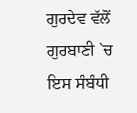ਗੁਰਦੇਵ ਵੱਲੋਂ ਗੁਰਬਾਣੀ `ਚ ਇਸ ਸੰਬੰਧੀ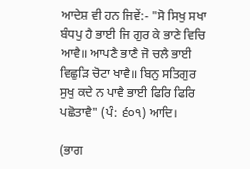ਆਦੇਸ਼ ਵੀ ਹਨ ਜਿਵੇਂ:- "ਸੋ ਸਿਖੁ ਸਖਾ ਬੰਧਪੁ ਹੈ ਭਾਈ ਜਿ ਗੁਰ ਕੇ ਭਾਣੇ ਵਿਚਿ ਆਵੈ॥ ਆਪਣੈ ਭਾਣੈ ਜੋ ਚਲੈ ਭਾਈ ਵਿਛੁੜਿ ਚੋਟਾ ਖਾਵੈ॥ ਬਿਨੁ ਸਤਿਗੁਰ ਸੁਖੁ ਕਦੇ ਨ ਪਾਵੈ ਭਾਈ ਫਿਰਿ ਫਿਰਿ ਪਛੋਤਾਵੈ" (ਪੰ: ੬੦੧) ਆਦਿ।

(ਭਾਗ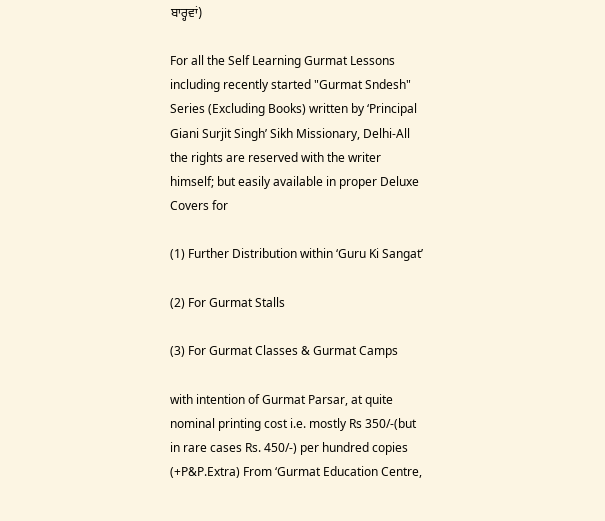ਬਾਰ੍ਹਵਾਂ)

For all the Self Learning Gurmat Lessons including recently started "Gurmat Sndesh" Series (Excluding Books) written by ‘Principal Giani Surjit Singh’ Sikh Missionary, Delhi-All the rights are reserved with the writer himself; but easily available in proper Deluxe Covers for

(1) Further Distribution within ‘Guru Ki Sangat’

(2) For Gurmat Stalls

(3) For Gurmat Classes & Gurmat Camps

with intention of Gurmat Parsar, at quite nominal printing cost i.e. mostly Rs 350/-(but in rare cases Rs. 450/-) per hundred copies (+P&P.Extra) From ‘Gurmat Education Centre,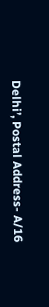Delhi’, Postal Address- A/16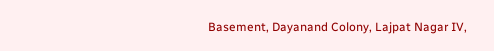Basement, Dayanand Colony, Lajpat Nagar IV,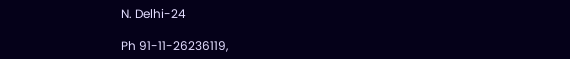N. Delhi-24

Ph 91-11-26236119,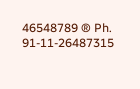46548789 ® Ph. 91-11-26487315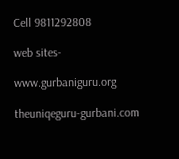Cell 9811292808

web sites-

www.gurbaniguru.org

theuniqeguru-gurbani.com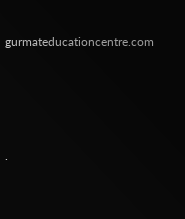gurmateducationcentre.com




.